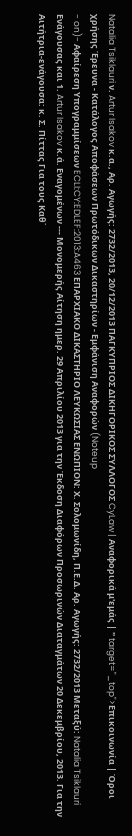Natalia Tsiklauri ν. Artur Isakov κ.α., Αρ. Αγωγής: 2732/2013, 20/12/2013 ΠΑΓΚΥΠΡΙΟΣ ΔΙΚΗΓΟΡΙΚΟΣ ΣΥΛΛΟΓΟΣ CyLaw | Αναφορικά μ'εμάς | " target="_top">Επικοινωνία | Όροι χρήσης Έρευνα - Κατάλογος Αποφάσεων Πρωτόδικων Δικαστηρίων - Εμφάνιση Αναφορών (Noteup
- on)- Αφαίρεση Υπογραμμίσεων ECLI:CY:EDLEF:2013:A463 ΕΠΑΡΧΙΑΚΟ ΔΙΚΑΣΤΗΡΙΟ ΛΕΥΚΩΣΙΑΣ ΕΝΩΠΙΟΝ: Χ. Σολομωνίδη, Π.Ε.Δ. Αρ. Αγωγής: 2732/2013 Μεταξύ: Natalia Tsiklauri Ενάγουσας και 1. Artur Isakov κ.ά. Εναγομένων --- Μονομερής Αίτηση ημερ. 29 Απριλίου 2013 για την Έκδοση Διαφόρων Προσωρινών Διαταγμάτων 20 Δεκεμβρίου, 2013. Για την Αιτήτρια-ενάγουσα: κ. Σ. Πίττας Για τους Καθ΄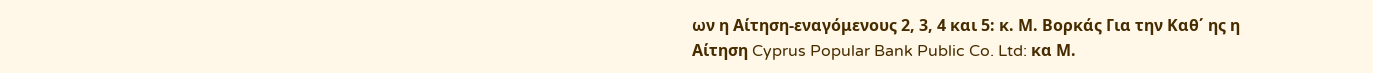ων η Αίτηση-εναγόμενους 2, 3, 4 και 5: κ. Μ. Βορκάς Για την Καθ΄ ης η Αίτηση Cyprus Popular Bank Public Co. Ltd: κα Μ.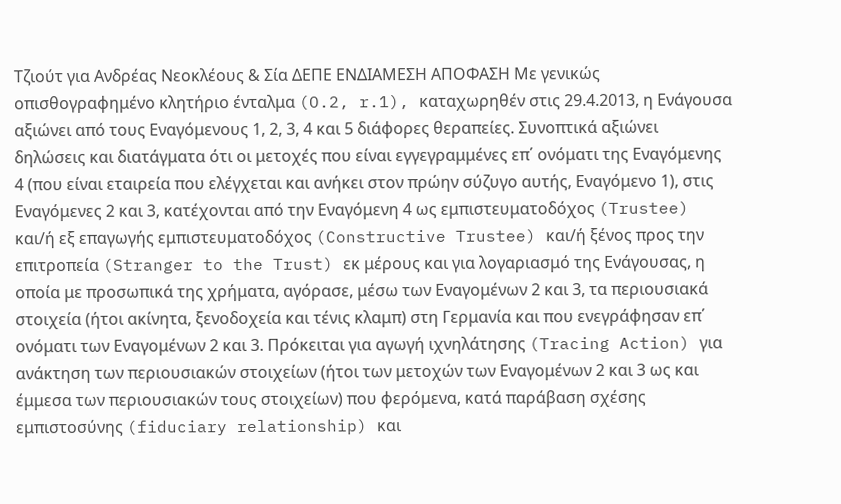Τζιούτ για Ανδρέας Νεοκλέους & Σία ΔΕΠΕ ΕΝΔΙΑΜΕΣΗ ΑΠΟΦΑΣΗ Με γενικώς οπισθογραφημένο κλητήριο ένταλμα (O.2, r.1), καταχωρηθέν στις 29.4.2013, η Ενάγουσα αξιώνει από τους Εναγόμενους 1, 2, 3, 4 και 5 διάφορες θεραπείες. Συνοπτικά αξιώνει δηλώσεις και διατάγματα ότι οι μετοχές που είναι εγγεγραμμένες επ΄ ονόματι της Εναγόμενης 4 (που είναι εταιρεία που ελέγχεται και ανήκει στον πρώην σύζυγο αυτής, Εναγόμενο 1), στις Εναγόμενες 2 και 3, κατέχονται από την Εναγόμενη 4 ως εμπιστευματοδόχος (Trustee) και/ή εξ επαγωγής εμπιστευματοδόχος (Constructive Trustee) και/ή ξένος προς την επιτροπεία (Stranger to the Trust) εκ μέρους και για λογαριασμό της Ενάγουσας, η οποία με προσωπικά της χρήματα, αγόρασε, μέσω των Εναγομένων 2 και 3, τα περιουσιακά στοιχεία (ήτοι ακίνητα, ξενοδοχεία και τένις κλαμπ) στη Γερμανία και που ενεγράφησαν επ΄ ονόματι των Εναγομένων 2 και 3. Πρόκειται για αγωγή ιχνηλάτησης (Tracing Action) για ανάκτηση των περιουσιακών στοιχείων (ήτοι των μετοχών των Εναγομένων 2 και 3 ως και έμμεσα των περιουσιακών τους στοιχείων) που φερόμενα, κατά παράβαση σχέσης εμπιστοσύνης (fiduciary relationship) και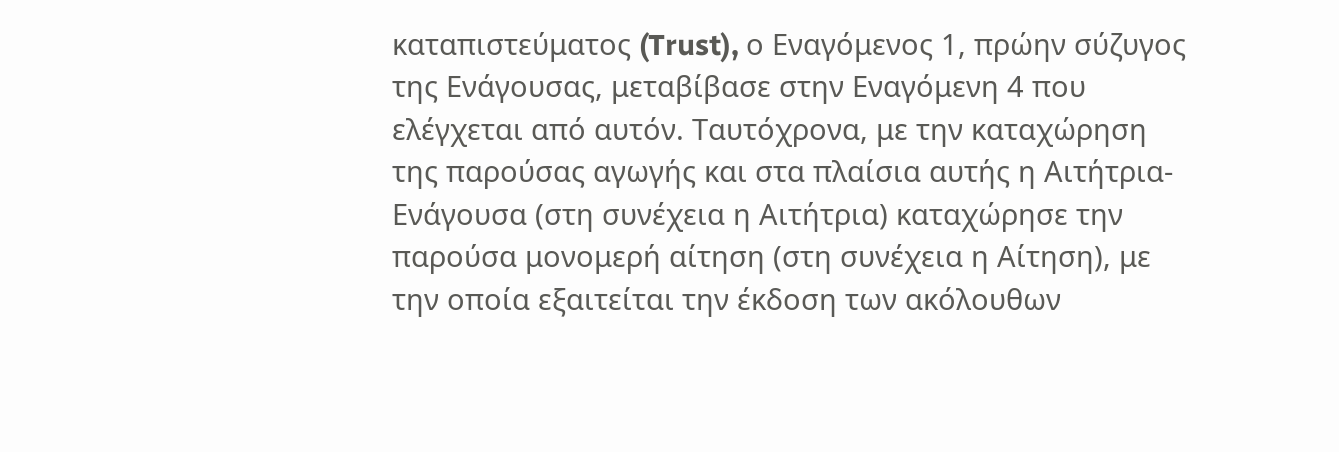καταπιστεύματος (Trust), ο Εναγόμενος 1, πρώην σύζυγος της Ενάγουσας, μεταβίβασε στην Εναγόμενη 4 που ελέγχεται από αυτόν. Ταυτόχρονα, με την καταχώρηση της παρούσας αγωγής και στα πλαίσια αυτής η Αιτήτρια-Ενάγουσα (στη συνέχεια η Αιτήτρια) καταχώρησε την παρούσα μονομερή αίτηση (στη συνέχεια η Αίτηση), με την οποία εξαιτείται την έκδοση των ακόλουθων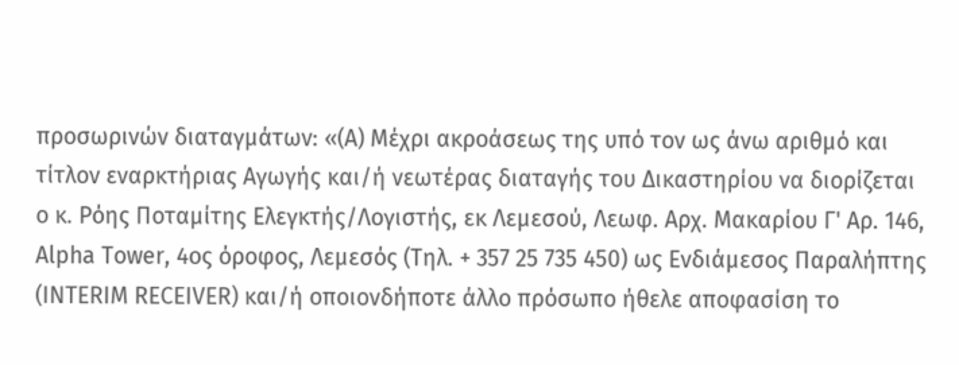προσωρινών διαταγμάτων: «(Α) Μέχρι ακροάσεως της υπό τον ως άνω αριθμό και τίτλον εναρκτήριας Αγωγής και/ή νεωτέρας διαταγής του Δικαστηρίου να διορίζεται ο κ. Ρόης Ποταμίτης Ελεγκτής/Λογιστής, εκ Λεμεσού, Λεωφ. Αρχ. Μακαρίου Γ' Αρ. 146, Alpha Tower, 4ος όροφος, Λεμεσός (Τηλ. + 357 25 735 450) ως Ενδιάμεσος Παραλήπτης (INTERIM RECEIVER) και/ή οποιονδήποτε άλλο πρόσωπο ήθελε αποφασίση το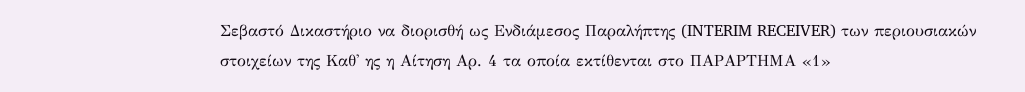Σεβαστό Δικαστήριο να διορισθή ως Ενδιάμεσος Παραλήπτης (INTERIM RECEIVER) των περιουσιακών στοιχείων της Καθ' ης η Αίτηση Αρ. 4 τα οποία εκτίθενται στο ΠΑΡΑΡΤΗΜΑ «1»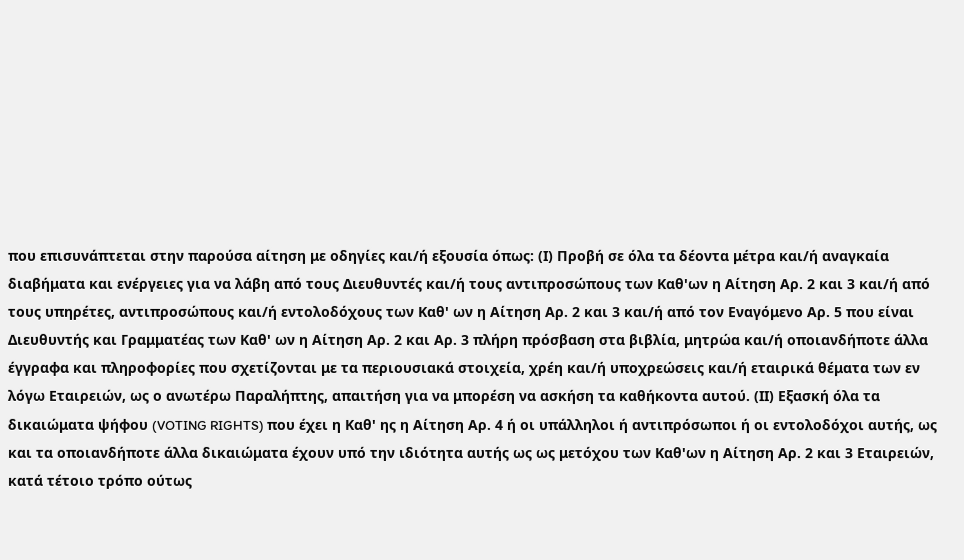που επισυνάπτεται στην παρούσα αίτηση με οδηγίες και/ή εξουσία όπως: (Ι) Προβή σε όλα τα δέοντα μέτρα και/ή αναγκαία διαβήματα και ενέργειες για να λάβη από τους Διευθυντές και/ή τους αντιπροσώπους των Καθ'ων η Αίτηση Αρ. 2 και 3 και/ή από τους υπηρέτες, αντιπροσώπους και/ή εντολοδόχους των Καθ' ων η Αίτηση Αρ. 2 και 3 και/ή από τον Εναγόμενο Αρ. 5 που είναι Διευθυντής και Γραμματέας των Καθ' ων η Αίτηση Αρ. 2 και Αρ. 3 πλήρη πρόσβαση στα βιβλία, μητρώα και/ή οποιανδήποτε άλλα έγγραφα και πληροφορίες που σχετίζονται με τα περιουσιακά στοιχεία, χρέη και/ή υποχρεώσεις και/ή εταιρικά θέματα των εν λόγω Εταιρειών, ως ο ανωτέρω Παραλήπτης, απαιτήση για να μπορέση να ασκήση τα καθήκοντα αυτού. (ΙΙ) Εξασκή όλα τα δικαιώματα ψήφου (VOTING RIGHTS) που έχει η Καθ' ης η Αίτηση Αρ. 4 ή οι υπάλληλοι ή αντιπρόσωποι ή οι εντολοδόχοι αυτής, ως και τα οποιανδήποτε άλλα δικαιώματα έχουν υπό την ιδιότητα αυτής ως ως μετόχου των Καθ'ων η Αίτηση Αρ. 2 και 3 Εταιρειών, κατά τέτοιο τρόπο ούτως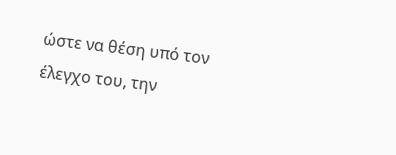ώστε να θέση υπό τον έλεγχο του, την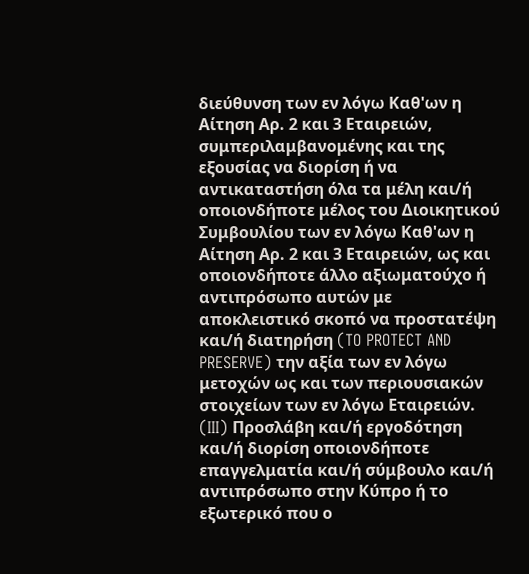διεύθυνση των εν λόγω Καθ'ων η Αίτηση Αρ. 2 και 3 Εταιρειών, συμπεριλαμβανομένης και της εξουσίας να διορίση ή να αντικαταστήση όλα τα μέλη και/ή οποιονδήποτε μέλος του Διοικητικού Συμβουλίου των εν λόγω Καθ'ων η Αίτηση Αρ. 2 και 3 Εταιρειών, ως και οποιονδήποτε άλλο αξιωματούχο ή αντιπρόσωπο αυτών με αποκλειστικό σκοπό να προστατέψη και/ή διατηρήση (TO PROTECT AND PRESERVE) την αξία των εν λόγω μετοχών ως και των περιουσιακών στοιχείων των εν λόγω Εταιρειών. (III) Προσλάβη και/ή εργοδότηση και/ή διορίση οποιονδήποτε επαγγελματία και/ή σύμβουλο και/ή αντιπρόσωπο στην Κύπρο ή το εξωτερικό που ο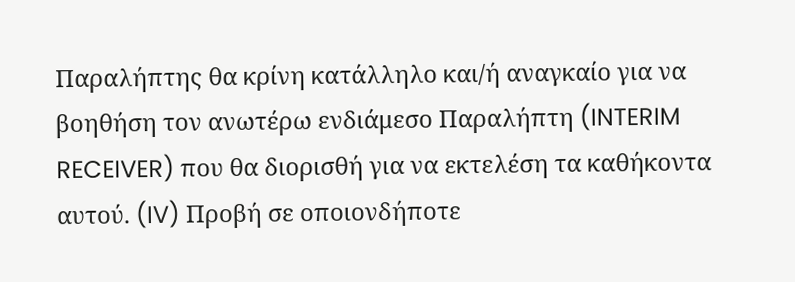Παραλήπτης θα κρίνη κατάλληλο και/ή αναγκαίο για να βοηθήση τον ανωτέρω ενδιάμεσο Παραλήπτη (INTERIM RECEIVER) που θα διορισθή για να εκτελέση τα καθήκοντα αυτού. (IV) Προβή σε οποιονδήποτε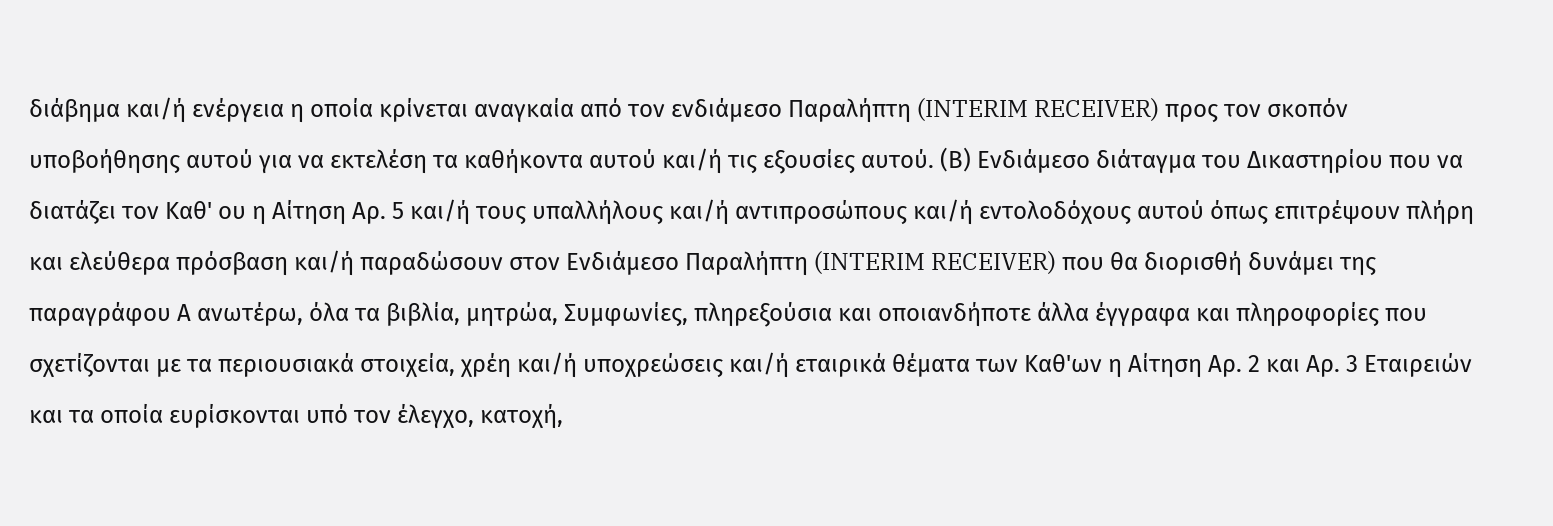διάβημα και/ή ενέργεια η οποία κρίνεται αναγκαία από τον ενδιάμεσο Παραλήπτη (INTERIM RECEIVER) προς τον σκοπόν υποβοήθησης αυτού για να εκτελέση τα καθήκοντα αυτού και/ή τις εξουσίες αυτού. (Β) Ενδιάμεσο διάταγμα του Δικαστηρίου που να διατάζει τον Καθ' ου η Αίτηση Aρ. 5 και/ή τους υπαλλήλους και/ή αντιπροσώπους και/ή εντολοδόχους αυτού όπως επιτρέψουν πλήρη και ελεύθερα πρόσβαση και/ή παραδώσουν στον Ενδιάμεσο Παραλήπτη (INTERIM RECEIVER) που θα διορισθή δυνάμει της παραγράφου Α ανωτέρω, όλα τα βιβλία, μητρώα, Συμφωνίες, πληρεξούσια και οποιανδήποτε άλλα έγγραφα και πληροφορίες που σχετίζονται με τα περιουσιακά στοιχεία, χρέη και/ή υποχρεώσεις και/ή εταιρικά θέματα των Καθ'ων η Αίτηση Αρ. 2 και Αρ. 3 Εταιρειών και τα οποία ευρίσκονται υπό τον έλεγχο, κατοχή,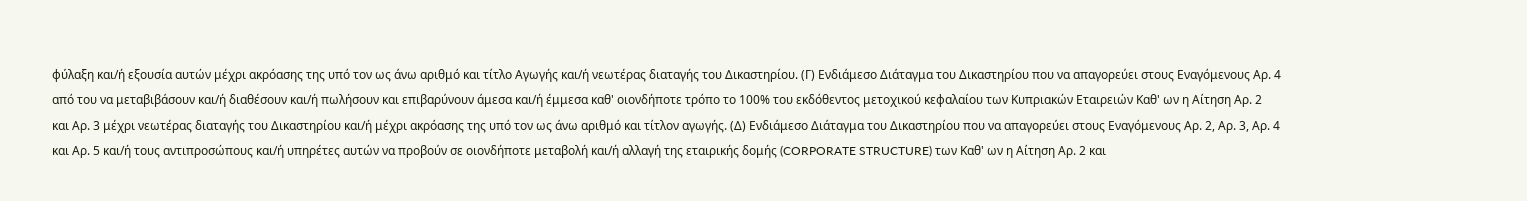φύλαξη και/ή εξουσία αυτών μέχρι ακρόασης της υπό τον ως άνω αριθμό και τίτλο Αγωγής και/ή νεωτέρας διαταγής του Δικαστηρίου. (Γ) Ενδιάμεσο Διάταγμα του Δικαστηρίου που να απαγορεύει στους Εναγόμενους Αρ. 4 από του να μεταβιβάσουν και/ή διαθέσουν και/ή πωλήσουν και επιβαρύνουν άμεσα και/ή έμμεσα καθ' οιονδήποτε τρόπο το 100% του εκδόθεντος μετοχικού κεφαλαίου των Κυπριακών Εταιρειών Καθ' ων η Αίτηση Αρ. 2 και Αρ. 3 μέχρι νεωτέρας διαταγής του Δικαστηρίου και/ή μέχρι ακρόασης της υπό τον ως άνω αριθμό και τίτλον αγωγής. (Δ) Ενδιάμεσο Διάταγμα του Δικαστηρίου που να απαγορεύει στους Εναγόμενους Αρ. 2, Αρ. 3, Αρ. 4 και Αρ. 5 και/ή τους αντιπροσώπους και/ή υπηρέτες αυτών να προβούν σε οιονδήποτε μεταβολή και/ή αλλαγή της εταιρικής δομής (CORPORATE STRUCTURE) των Καθ' ων η Αίτηση Αρ. 2 και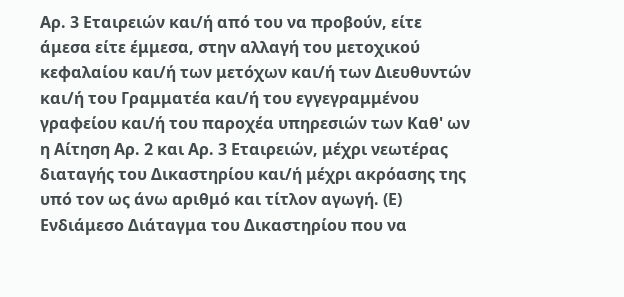Αρ. 3 Εταιρειών και/ή από του να προβούν, είτε άμεσα είτε έμμεσα, στην αλλαγή του μετοχικού κεφαλαίου και/ή των μετόχων και/ή των Διευθυντών και/ή του Γραμματέα και/ή του εγγεγραμμένου γραφείου και/ή του παροχέα υπηρεσιών των Καθ' ων η Αίτηση Αρ. 2 και Αρ. 3 Εταιρειών, μέχρι νεωτέρας διαταγής του Δικαστηρίου και/ή μέχρι ακρόασης της υπό τον ως άνω αριθμό και τίτλον αγωγή. (Ε) Ενδιάμεσο Διάταγμα του Δικαστηρίου που να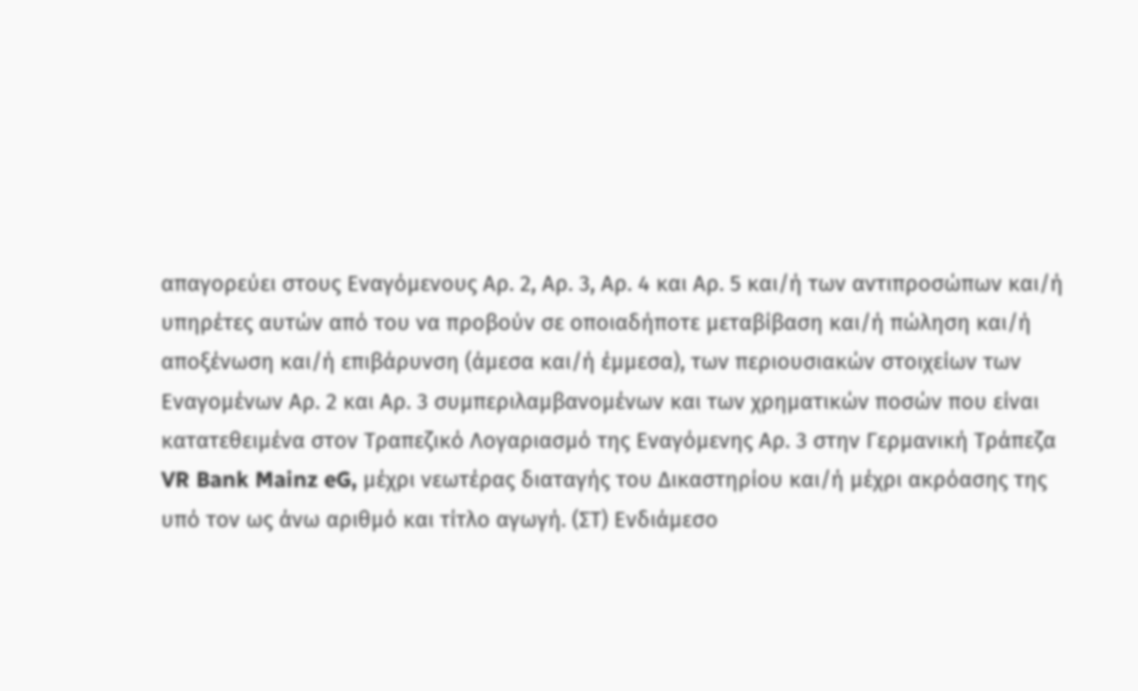απαγορεύει στους Εναγόμενους Αρ. 2, Αρ. 3, Αρ. 4 και Αρ. 5 και/ή των αντιπροσώπων και/ή υπηρέτες αυτών από του να προβούν σε οποιαδήποτε μεταβίβαση και/ή πώληση και/ή αποξένωση και/ή επιβάρυνση (άμεσα και/ή έμμεσα), των περιουσιακών στοιχείων των Εναγομένων Αρ. 2 και Αρ. 3 συμπεριλαμβανομένων και των χρηματικών ποσών που είναι κατατεθειμένα στον Τραπεζικό Λογαριασμό της Εναγόμενης Αρ. 3 στην Γερμανική Τράπεζα VR Bank Mainz eG, μέχρι νεωτέρας διαταγής του Δικαστηρίου και/ή μέχρι ακρόασης της υπό τον ως άνω αριθμό και τίτλο αγωγή. (ΣΤ) Ενδιάμεσο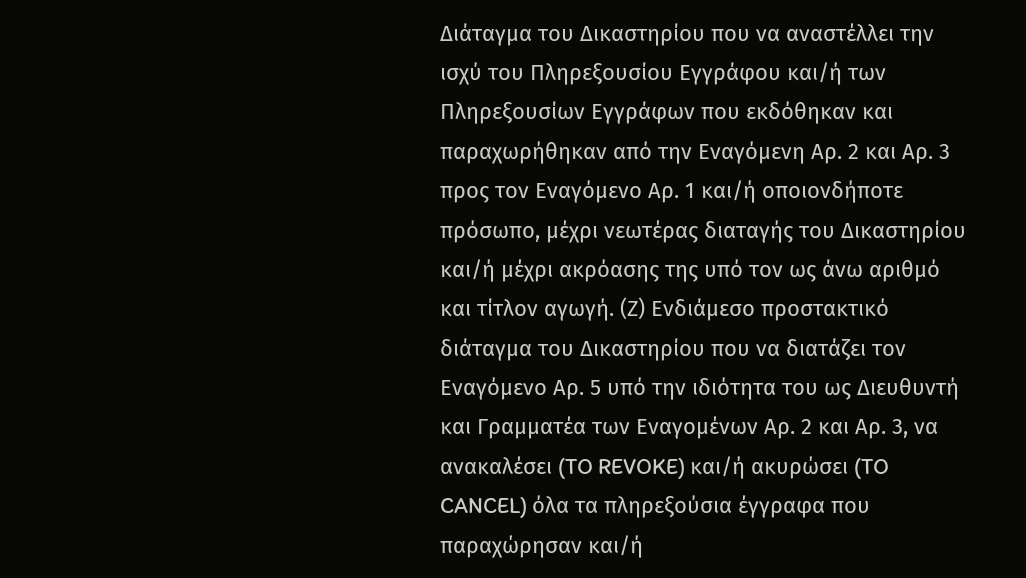Διάταγμα του Δικαστηρίου που να αναστέλλει την ισχύ του Πληρεξουσίου Εγγράφου και/ή των Πληρεξουσίων Εγγράφων που εκδόθηκαν και παραχωρήθηκαν από την Εναγόμενη Αρ. 2 και Αρ. 3 προς τον Εναγόμενο Αρ. 1 και/ή οποιονδήποτε πρόσωπο, μέχρι νεωτέρας διαταγής του Δικαστηρίου και/ή μέχρι ακρόασης της υπό τον ως άνω αριθμό και τίτλον αγωγή. (Ζ) Ενδιάμεσο προστακτικό διάταγμα του Δικαστηρίου που να διατάζει τον Εναγόμενο Αρ. 5 υπό την ιδιότητα του ως Διευθυντή και Γραμματέα των Εναγομένων Αρ. 2 και Αρ. 3, να ανακαλέσει (TO REVOKE) και/ή ακυρώσει (TO CANCEL) όλα τα πληρεξούσια έγγραφα που παραχώρησαν και/ή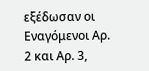εξέδωσαν οι Εναγόμενοι Αρ. 2 και Αρ. 3,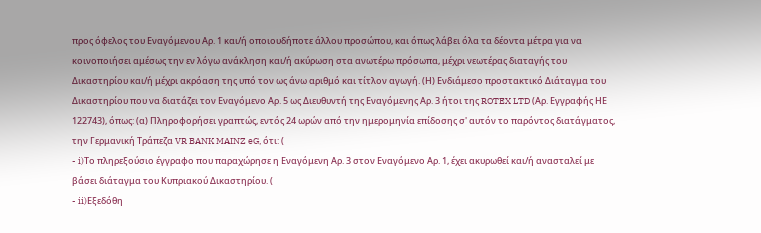προς όφελος του Εναγόμενου Αρ. 1 και/ή οποιουδήποτε άλλου προσώπου, και όπως λάβει όλα τα δέοντα μέτρα για να κοινοποιήσει αμέσως την εν λόγω ανάκληση και/ή ακύρωση στα ανωτέρω πρόσωπα, μέχρι νεωτέρας διαταγής του Δικαστηρίου και/ή μέχρι ακρόαση της υπό τον ως άνω αριθμό και τίτλον αγωγή. (Η) Ενδιάμεσο προστακτικό Διάταγμα του Δικαστηρίου που να διατάζει τον Εναγόμενο Αρ. 5 ως Διευθυντή της Εναγόμενης Αρ. 3 ήτοι της ROTEX LTD (Αρ. Εγγραφής ΗΕ 122743), όπως: (α) Πληροφορήσει γραπτώς, εντός 24 ωρών από την ημερομηνία επίδοσης σ' αυτόν το παρόντος διατάγματος, την Γερμανική Τράπεζα VR BANK MAINZ eG, ότι: (
- i)Το πληρεξούσιο έγγραφο που παραχώρησε η Εναγόμενη Αρ. 3 στον Εναγόμενο Αρ. 1, έχει ακυρωθεί και/ή ανασταλεί με βάσει διάταγμα του Κυπριακού Δικαστηρίου. (
- ii)Εξεδόθη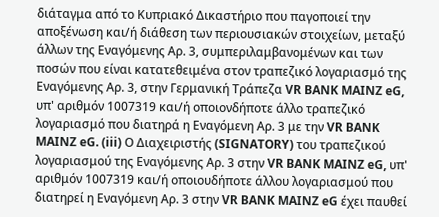διάταγμα από το Κυπριακό Δικαστήριο που παγοποιεί την αποξένωση και/ή διάθεση των περιουσιακών στοιχείων, μεταξύ άλλων της Εναγόμενης Αρ. 3, συμπεριλαμβανομένων και των ποσών που είναι κατατεθειμένα στον τραπεζικό λογαριασμό της Εναγόμενης Αρ. 3, στην Γερμανική Τράπεζα VR BANK MAINZ eG, υπ' αριθμόν 1007319 και/ή οποιονδήποτε άλλο τραπεζικό λογαριασμό που διατηρά η Εναγόμενη Αρ. 3 με την VR BANK MAINZ eG. (iii) Ο Διαχειριστής (SIGNATORY) του τραπεζικού λογαριασμού της Εναγόμενης Αρ. 3 στην VR BANK MAINZ eG, υπ' αριθμόν 1007319 και/ή οποιουδήποτε άλλου λογαριασμού που διατηρεί η Εναγόμενη Αρ. 3 στην VR BANK MAINZ eG έχει παυθεί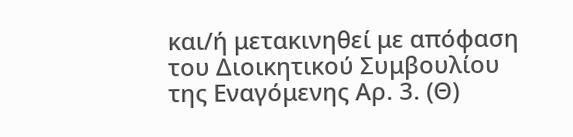και/ή μετακινηθεί με απόφαση του Διοικητικού Συμβουλίου της Εναγόμενης Αρ. 3. (Θ)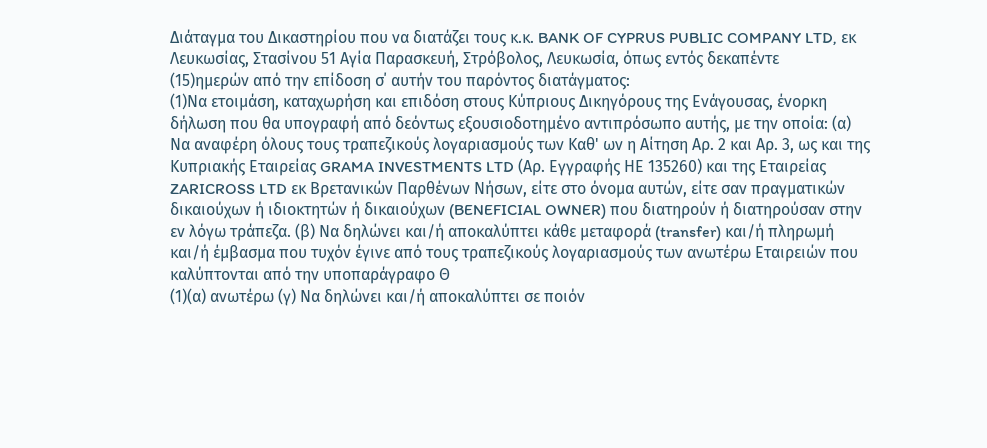Διάταγμα του Δικαστηρίου που να διατάζει τους κ.κ. BANK OF CYPRUS PUBLIC COMPANY LTD, εκ Λευκωσίας, Στασίνου 51 Αγία Παρασκευή, Στρόβολος, Λευκωσία, όπως εντός δεκαπέντε
(15)ημερών από την επίδοση σ΄ αυτήν του παρόντος διατάγματος:
(1)Να ετοιμάση, καταχωρήση και επιδόση στους Κύπριους Δικηγόρους της Ενάγουσας, ένορκη δήλωση που θα υπογραφή από δεόντως εξουσιοδοτημένο αντιπρόσωπο αυτής, με την οποία: (α) Να αναφέρη όλους τους τραπεζικούς λογαριασμούς των Καθ' ων η Αίτηση Αρ. 2 και Αρ. 3, ως και της Κυπριακής Εταιρείας GRAMA INVESTMENTS LTD (Αρ. Εγγραφής ΗΕ 135260) και της Εταιρείας ZARICROSS LTD εκ Βρετανικών Παρθένων Νήσων, είτε στο όνομα αυτών, είτε σαν πραγματικών δικαιούχων ή ιδιοκτητών ή δικαιούχων (BENEFICIAL OWNER) που διατηρούν ή διατηρούσαν στην εν λόγω τράπεζα. (β) Να δηλώνει και/ή αποκαλύπτει κάθε μεταφορά (transfer) και/ή πληρωμή και/ή έμβασμα που τυχόν έγινε από τους τραπεζικούς λογαριασμούς των ανωτέρω Εταιρειών που καλύπτονται από την υποπαράγραφο Θ
(1)(α) ανωτέρω (γ) Να δηλώνει και/ή αποκαλύπτει σε ποιόν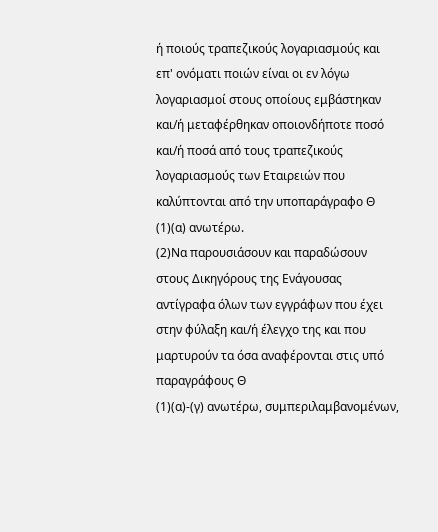ή ποιούς τραπεζικούς λογαριασμούς και επ' ονόματι ποιών είναι οι εν λόγω λογαριασμοί στους οποίους εμβάστηκαν και/ή μεταφέρθηκαν οποιονδήποτε ποσό και/ή ποσά από τους τραπεζικούς λογαριασμούς των Εταιρειών που καλύπτονται από την υποπαράγραφο Θ
(1)(α) ανωτέρω.
(2)Να παρουσιάσουν και παραδώσουν στους Δικηγόρους της Ενάγουσας αντίγραφα όλων των εγγράφων που έχει στην φύλαξη και/ή έλεγχο της και που μαρτυρούν τα όσα αναφέρονται στις υπό παραγράφους Θ
(1)(α)-(γ) ανωτέρω, συμπεριλαμβανομένων,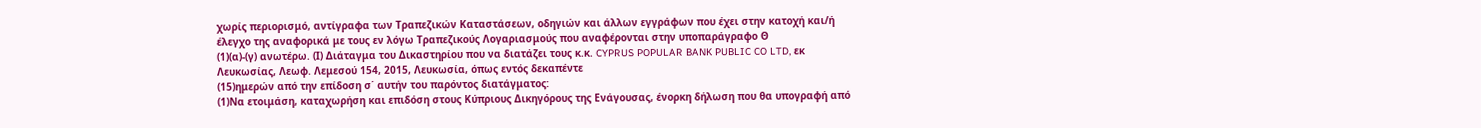χωρίς περιορισμό, αντίγραφα των Τραπεζικών Καταστάσεων, οδηγιών και άλλων εγγράφων που έχει στην κατοχή και/ή έλεγχο της αναφορικά με τους εν λόγω Τραπεζικούς Λογαριασμούς που αναφέρονται στην υποπαράγραφο Θ
(1)(α)-(γ) ανωτέρω. (Ι) Διάταγμα του Δικαστηρίου που να διατάζει τους κ.κ. CYPRUS POPULAR BANK PUBLIC CO LTD, εκ Λευκωσίας, Λεωφ. Λεμεσού 154, 2015, Λευκωσία, όπως εντός δεκαπέντε
(15)ημερών από την επίδοση σ΄ αυτήν του παρόντος διατάγματος:
(1)Να ετοιμάση, καταχωρήση και επιδόση στους Κύπριους Δικηγόρους της Ενάγουσας, ένορκη δήλωση που θα υπογραφή από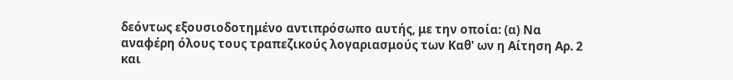δεόντως εξουσιοδοτημένο αντιπρόσωπο αυτής, με την οποία: (α) Να αναφέρη όλους τους τραπεζικούς λογαριασμούς των Καθ' ων η Αίτηση Αρ. 2 και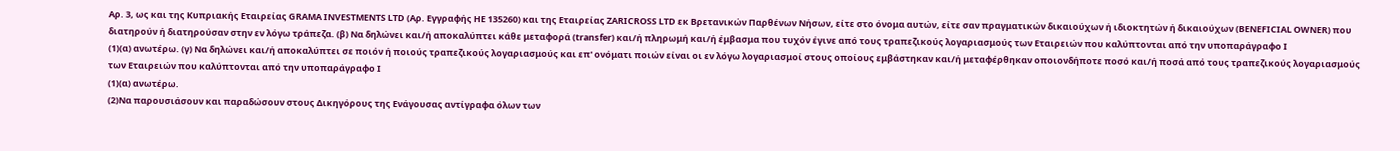Αρ. 3, ως και της Κυπριακής Εταιρείας GRAMA INVESTMENTS LTD (Αρ. Εγγραφής ΗΕ 135260) και της Εταιρείας ZARICROSS LTD εκ Βρετανικών Παρθένων Νήσων, είτε στο όνομα αυτών, είτε σαν πραγματικών δικαιούχων ή ιδιοκτητών ή δικαιούχων (BENEFICIAL OWNER) που διατηρούν ή διατηρούσαν στην εν λόγω τράπεζα. (β) Να δηλώνει και/ή αποκαλύπτει κάθε μεταφορά (transfer) και/ή πληρωμή και/ή έμβασμα που τυχόν έγινε από τους τραπεζικούς λογαριασμούς των Εταιρειών που καλύπτονται από την υποπαράγραφο Ι
(1)(α) ανωτέρω. (γ) Να δηλώνει και/ή αποκαλύπτει σε ποιόν ή ποιούς τραπεζικούς λογαριασμούς και επ' ονόματι ποιών είναι οι εν λόγω λογαριασμοί στους οποίους εμβάστηκαν και/ή μεταφέρθηκαν οποιονδήποτε ποσό και/ή ποσά από τους τραπεζικούς λογαριασμούς των Εταιρειών που καλύπτονται από την υποπαράγραφο Ι
(1)(α) ανωτέρω.
(2)Να παρουσιάσουν και παραδώσουν στους Δικηγόρους της Ενάγουσας αντίγραφα όλων των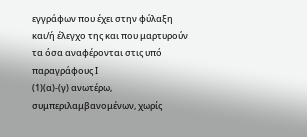εγγράφων που έχει στην φύλαξη και/ή έλεγχο της και που μαρτυρούν τα όσα αναφέρονται στις υπό παραγράφους Ι
(1)(α)-(γ) ανωτέρω, συμπεριλαμβανομένων, χωρίς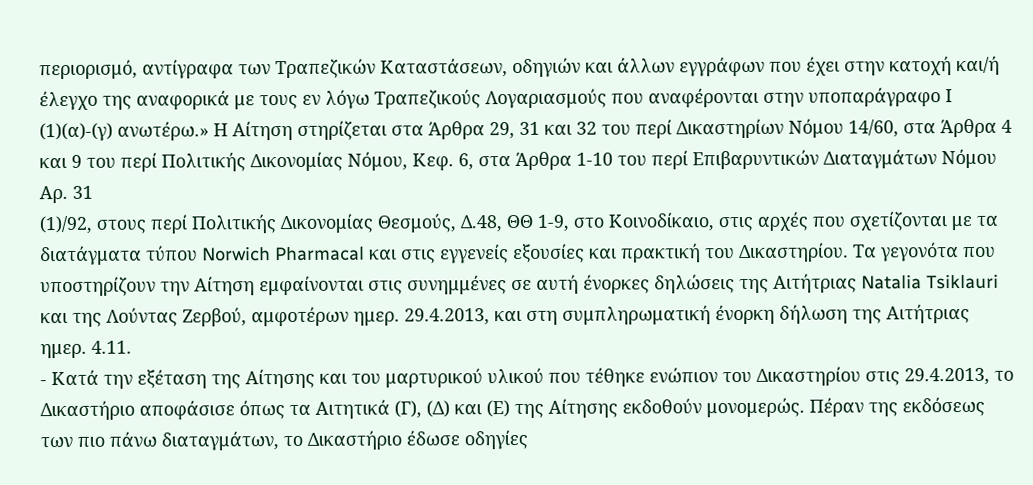περιορισμό, αντίγραφα των Τραπεζικών Καταστάσεων, οδηγιών και άλλων εγγράφων που έχει στην κατοχή και/ή έλεγχο της αναφορικά με τους εν λόγω Τραπεζικούς Λογαριασμούς που αναφέρονται στην υποπαράγραφο Ι
(1)(α)-(γ) ανωτέρω.» Η Αίτηση στηρίζεται στα Άρθρα 29, 31 και 32 του περί Δικαστηρίων Νόμου 14/60, στα Άρθρα 4 και 9 του περί Πολιτικής Δικονομίας Νόμου, Κεφ. 6, στα Άρθρα 1-10 του περί Επιβαρυντικών Διαταγμάτων Νόμου Αρ. 31
(1)/92, στους περί Πολιτικής Δικονομίας Θεσμούς, Δ.48, ΘΘ 1-9, στο Κοινοδίκαιο, στις αρχές που σχετίζονται με τα διατάγματα τύπου Norwich Pharmacal και στις εγγενείς εξουσίες και πρακτική του Δικαστηρίου. Τα γεγονότα που υποστηρίζουν την Αίτηση εμφαίνονται στις συνημμένες σε αυτή ένορκες δηλώσεις της Αιτήτριας Natalia Tsiklauri και της Λούντας Ζερβού, αμφοτέρων ημερ. 29.4.2013, και στη συμπληρωματική ένορκη δήλωση της Αιτήτριας ημερ. 4.11.
- Κατά την εξέταση της Αίτησης και του μαρτυρικού υλικού που τέθηκε ενώπιον του Δικαστηρίου στις 29.4.2013, το Δικαστήριο αποφάσισε όπως τα Αιτητικά (Γ), (Δ) και (Ε) της Αίτησης εκδοθούν μονομερώς. Πέραν της εκδόσεως των πιο πάνω διαταγμάτων, το Δικαστήριο έδωσε οδηγίες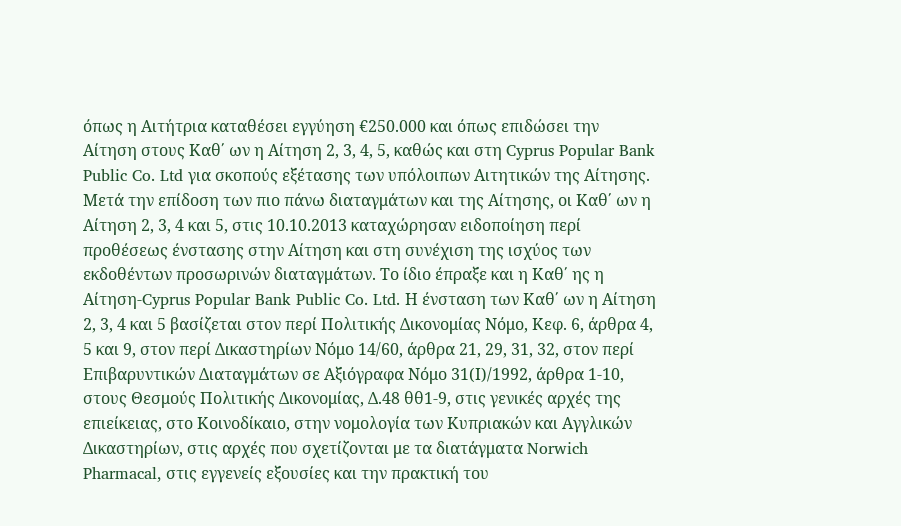όπως η Αιτήτρια καταθέσει εγγύηση €250.000 και όπως επιδώσει την Αίτηση στους Καθ΄ ων η Αίτηση 2, 3, 4, 5, καθώς και στη Cyprus Popular Bank Public Co. Ltd για σκοπούς εξέτασης των υπόλοιπων Αιτητικών της Αίτησης. Μετά την επίδοση των πιο πάνω διαταγμάτων και της Αίτησης, οι Καθ΄ ων η Αίτηση 2, 3, 4 και 5, στις 10.10.2013 καταχώρησαν ειδοποίηση περί προθέσεως ένστασης στην Αίτηση και στη συνέχιση της ισχύος των εκδοθέντων προσωρινών διαταγμάτων. Το ίδιο έπραξε και η Καθ΄ ης η Αίτηση-Cyprus Popular Bank Public Co. Ltd. Η ένσταση των Καθ΄ ων η Αίτηση 2, 3, 4 και 5 βασίζεται στον περί Πολιτικής Δικονομίας Νόμο, Κεφ. 6, άρθρα 4, 5 και 9, στον περί Δικαστηρίων Νόμο 14/60, άρθρα 21, 29, 31, 32, στον περί Επιβαρυντικών Διαταγμάτων σε Αξιόγραφα Νόμο 31(Ι)/1992, άρθρα 1-10, στους Θεσμούς Πολιτικής Δικονομίας, Δ.48 θθ1-9, στις γενικές αρχές της επιείκειας, στο Κοινοδίκαιο, στην νομολογία των Κυπριακών και Αγγλικών Δικαστηρίων, στις αρχές που σχετίζονται με τα διατάγματα Norwich Pharmacal, στις εγγενείς εξουσίες και την πρακτική του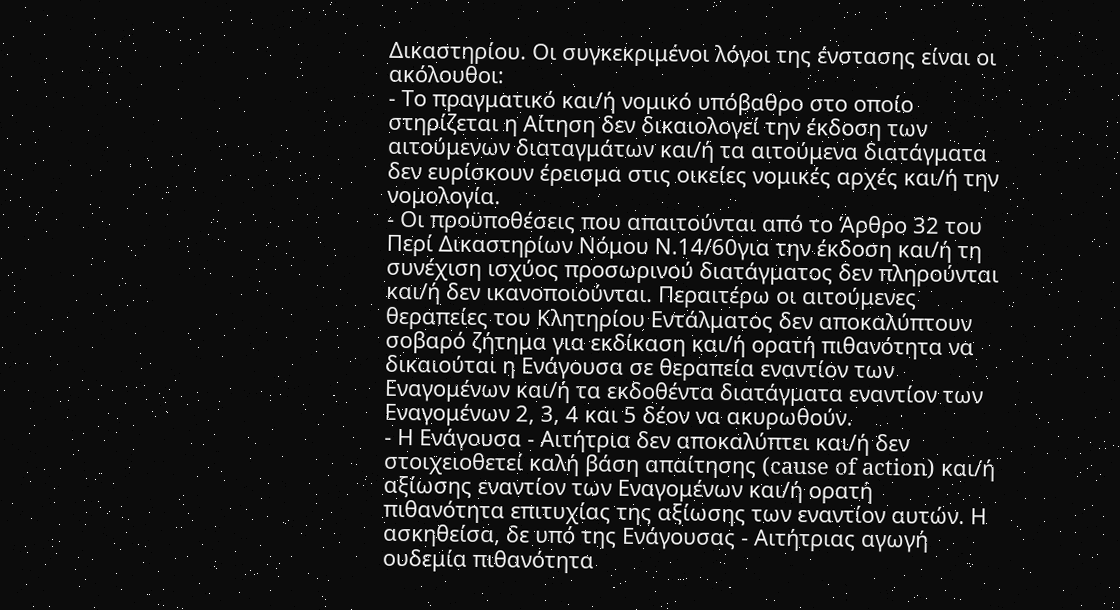Δικαστηρίου. Οι συγκεκριμένοι λόγοι της ένστασης είναι οι ακόλουθοι:
- Το πραγματικό και/ή νομικό υπόβαθρο στο οποίο στηρίζεται η Αίτηση δεν δικαιολογεί την έκδοση των αιτούμενων διαταγμάτων και/ή τα αιτούμενα διατάγματα δεν ευρίσκουν έρεισμα στις οικείες νομικές αρχές και/ή την νομολογία.
- Οι προϋποθέσεις που απαιτούνται από το Άρθρο 32 του Περί Δικαστηρίων Νόμου Ν.14/60για την έκδοση και/ή τη συνέχιση ισχύος προσωρινού διατάγματος δεν πληρούνται και/ή δεν ικανοποιούνται. Περαιτέρω οι αιτούμενες θεραπείες του Κλητηρίου Εντάλματος δεν αποκαλύπτουν σοβαρό ζήτημα για εκδίκαση και/ή ορατή πιθανότητα να δικαιούται η Ενάγουσα σε θεραπεία εναντίον των Εναγομένων και/ή τα εκδοθέντα διατάγματα εναντίον των Εναγομένων 2, 3, 4 και 5 δέον να ακυρωθούν.
- Η Ενάγουσα - Αιτήτρια δεν αποκαλύπτει και/ή δεν στοιχειοθετεί καλή βάση απαίτησης (cause of action) και/ή αξίωσης εναντίον των Εναγομένων και/ή ορατή πιθανότητα επιτυχίας της αξίωσης των εναντίον αυτών. Η ασκηθείσα, δε υπό της Ενάγουσας - Αιτήτριας αγωγή ουδεμία πιθανότητα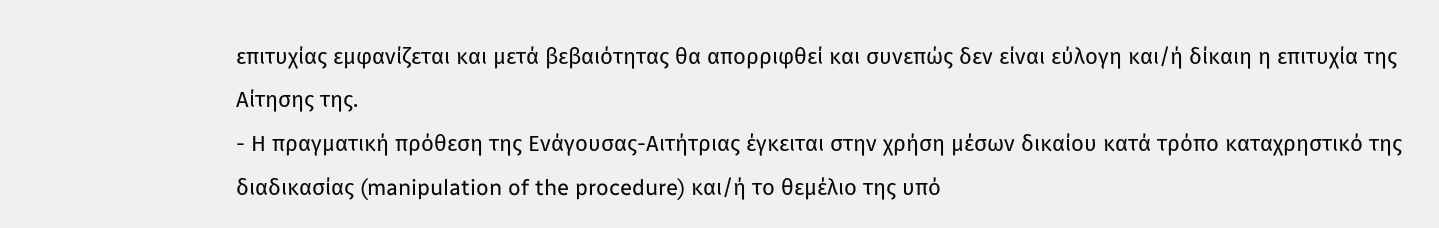επιτυχίας εμφανίζεται και μετά βεβαιότητας θα απορριφθεί και συνεπώς δεν είναι εύλογη και/ή δίκαιη η επιτυχία της Αίτησης της.
- Η πραγματική πρόθεση της Ενάγουσας-Αιτήτριας έγκειται στην χρήση μέσων δικαίου κατά τρόπο καταχρηστικό της διαδικασίας (manipulation of the procedure) και/ή το θεμέλιο της υπό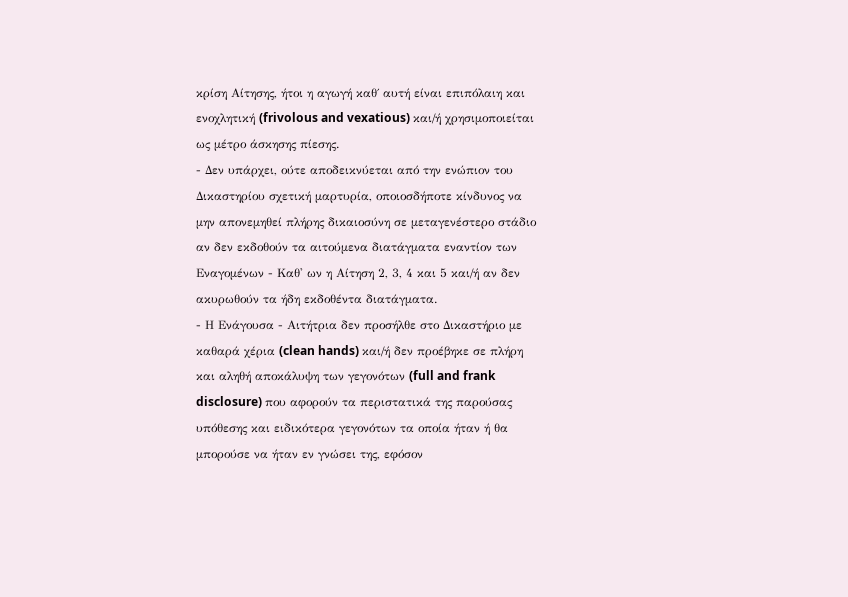κρίση Αίτησης, ήτοι η αγωγή καθ΄ αυτή είναι επιπόλαιη και ενοχλητική (frivolous and vexatious) και/ή χρησιμοποιείται ως μέτρο άσκησης πίεσης.
- Δεν υπάρχει, ούτε αποδεικνύεται από την ενώπιον του Δικαστηρίου σχετική μαρτυρία, οποιοσδήποτε κίνδυνος να μην απονεμηθεί πλήρης δικαιοσύνη σε μεταγενέστερο στάδιο αν δεν εκδοθούν τα αιτούμενα διατάγματα εναντίον των Εναγομένων - Καθ' ων η Αίτηση 2, 3, 4 και 5 και/ή αν δεν ακυρωθούν τα ήδη εκδοθέντα διατάγματα.
- Η Ενάγουσα - Αιτήτρια δεν προσήλθε στο Δικαστήριο με καθαρά χέρια (clean hands) και/ή δεν προέβηκε σε πλήρη και αληθή αποκάλυψη των γεγονότων (full and frank disclosure) που αφορούν τα περιστατικά της παρούσας υπόθεσης και ειδικότερα γεγονότων τα οποία ήταν ή θα μπορούσε να ήταν εν γνώσει της, εφόσον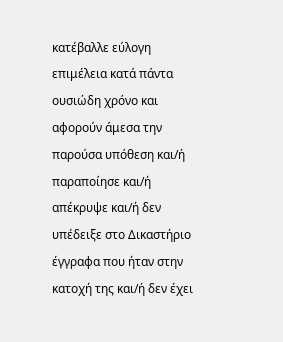κατέβαλλε εύλογη επιμέλεια κατά πάντα ουσιώδη χρόνο και αφορούν άμεσα την παρούσα υπόθεση και/ή παραποίησε και/ή απέκρυψε και/ή δεν υπέδειξε στο Δικαστήριο έγγραφα που ήταν στην κατοχή της και/ή δεν έχει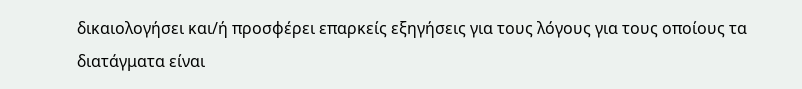δικαιολογήσει και/ή προσφέρει επαρκείς εξηγήσεις για τους λόγους για τους οποίους τα διατάγματα είναι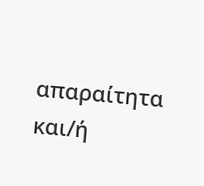απαραίτητα και/ή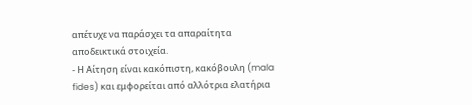απέτυχε να παράσχει τα απαραίτητα αποδεικτικά στοιχεία.
- Η Αίτηση είναι κακόπιστη, κακόβουλη (mala fides) και εμφορείται από αλλότρια ελατήρια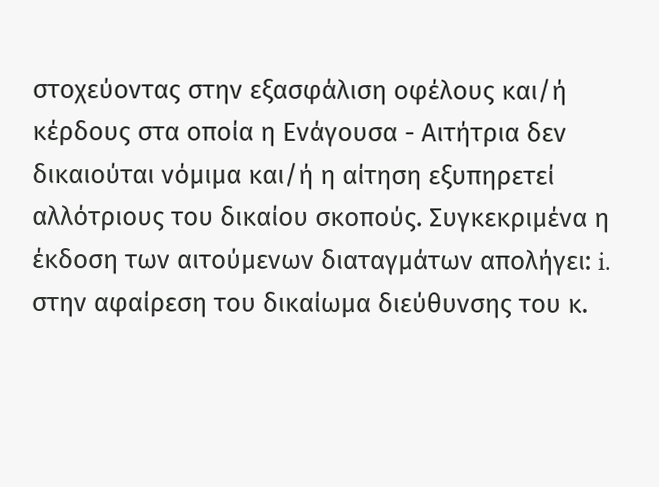στοχεύοντας στην εξασφάλιση οφέλους και/ή κέρδους στα οποία η Ενάγουσα - Αιτήτρια δεν δικαιούται νόμιμα και/ή η αίτηση εξυπηρετεί αλλότριους του δικαίου σκοπούς. Συγκεκριμένα η έκδοση των αιτούμενων διαταγμάτων απολήγει: i. στην αφαίρεση του δικαίωμα διεύθυνσης του κ.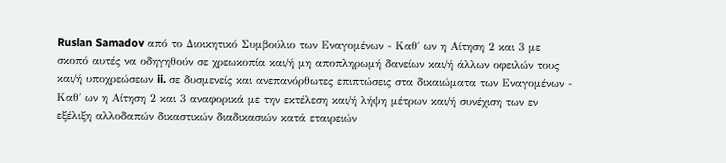Ruslan Samadov από το Διοικητικό Συμβούλιο των Εναγομένων - Καθ΄ ων η Αίτηση 2 και 3 με σκοπό αυτές να οδηγηθούν σε χρεωκοπία και/ή μη αποπληρωμή δανείων και/ή άλλων οφειλών τους και/ή υποχρεώσεων ii. σε δυσμενείς και ανεπανόρθωτες επιπτώσεις στα δικαιώματα των Εναγομένων - Καθ΄ ων η Αίτηση 2 και 3 αναφορικά με την εκτέλεση και/ή λήψη μέτρων και/ή συνέχιση των εν εξέλιξη αλλοδαπών δικαστικών διαδικασιών κατά εταιρειών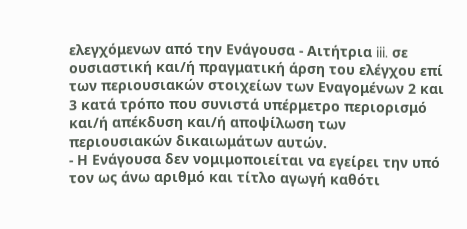ελεγχόμενων από την Ενάγουσα - Αιτήτρια iii. σε ουσιαστική και/ή πραγματική άρση του ελέγχου επί των περιουσιακών στοιχείων των Εναγομένων 2 και 3 κατά τρόπο που συνιστά υπέρμετρο περιορισμό και/ή απέκδυση και/ή αποψίλωση των περιουσιακών δικαιωμάτων αυτών.
- Η Ενάγουσα δεν νομιμοποιείται να εγείρει την υπό τον ως άνω αριθμό και τίτλο αγωγή καθότι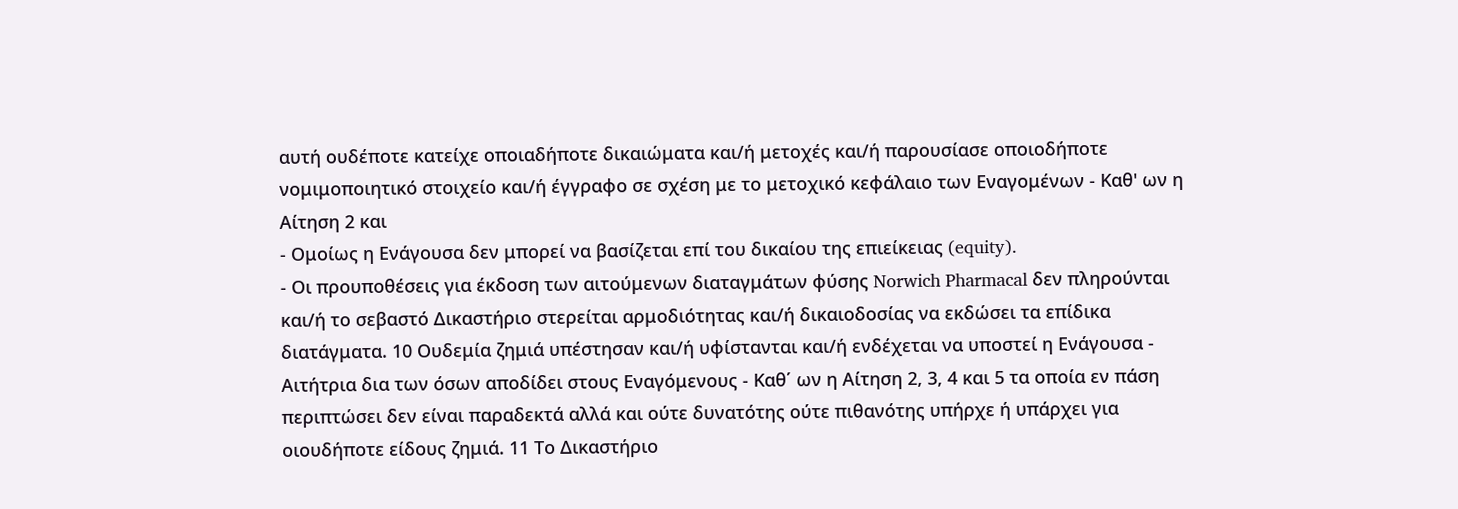αυτή ουδέποτε κατείχε οποιαδήποτε δικαιώματα και/ή μετοχές και/ή παρουσίασε οποιοδήποτε νομιμοποιητικό στοιχείο και/ή έγγραφο σε σχέση με το μετοχικό κεφάλαιο των Εναγομένων - Καθ' ων η Αίτηση 2 και
- Ομοίως η Ενάγουσα δεν μπορεί να βασίζεται επί του δικαίου της επιείκειας (equity).
- Οι προυποθέσεις για έκδοση των αιτούμενων διαταγμάτων φύσης Norwich Pharmacal δεν πληρούνται και/ή το σεβαστό Δικαστήριο στερείται αρμοδιότητας και/ή δικαιοδοσίας να εκδώσει τα επίδικα διατάγματα. 10 Ουδεμία ζημιά υπέστησαν και/ή υφίστανται και/ή ενδέχεται να υποστεί η Ενάγουσα - Αιτήτρια δια των όσων αποδίδει στους Εναγόμενους - Καθ΄ ων η Αίτηση 2, 3, 4 και 5 τα οποία εν πάση περιπτώσει δεν είναι παραδεκτά αλλά και ούτε δυνατότης ούτε πιθανότης υπήρχε ή υπάρχει για οιουδήποτε είδους ζημιά. 11 Το Δικαστήριο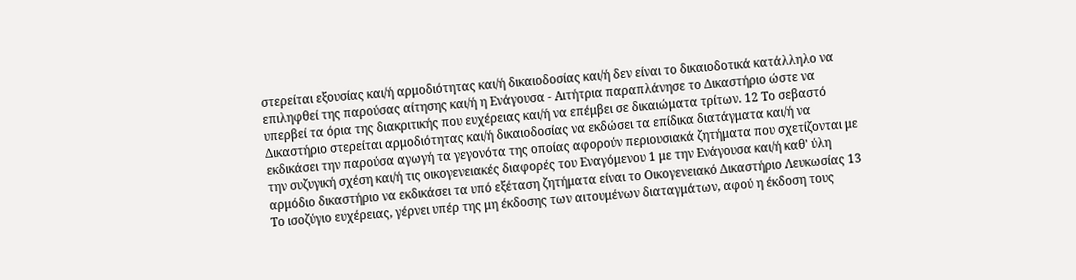στερείται εξουσίας και/ή αρμοδιότητας και/ή δικαιοδοσίας και/ή δεν είναι το δικαιοδοτικά κατάλληλο να επιληφθεί της παρούσας αίτησης και/ή η Ενάγουσα - Αιτήτρια παραπλάνησε το Δικαστήριο ώστε να υπερβεί τα όρια της διακριτικής που ευχέρειας και/ή να επέμβει σε δικαιώματα τρίτων. 12 Το σεβαστό Δικαστήριο στερείται αρμοδιότητας και/ή δικαιοδοσίας να εκδώσει τα επίδικα διατάγματα και/ή να εκδικάσει την παρούσα αγωγή τα γεγονότα της οποίας αφορούν περιουσιακά ζητήματα που σχετίζονται με την συζυγική σχέση και/ή τις οικογενειακές διαφορές του Εναγόμενου 1 με την Ενάγουσα και/ή καθ' ύλη αρμόδιο δικαστήριο να εκδικάσει τα υπό εξέταση ζητήματα είναι το Οικογενειακό Δικαστήριο Λευκωσίας 13 Το ισοζύγιο ευχέρειας, γέρνει υπέρ της μη έκδοσης των αιτουμένων διαταγμάτων, αφού η έκδοση τους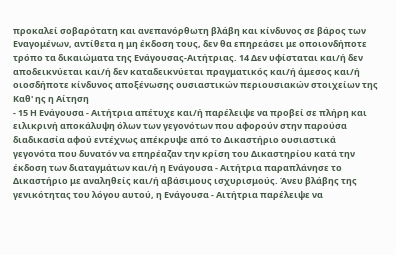προκαλεί σοβαρότατη και ανεπανόρθωτη βλάβη και κίνδυνος σε βάρος των Εναγομένων, αντίθετα η μη έκδοση τους, δεν θα επηρεάσει με οποιονδήποτε τρόπο τα δικαιώματα της Ενάγουσας-Αιτήτριας. 14 Δεν υφίσταται και/ή δεν αποδεικνύεται και/ή δεν καταδεικνύεται πραγματικός και/ή άμεσος και/ή οιοσδήποτε κίνδυνος αποξένωσης ουσιαστικών περιουσιακών στοιχείων της Καθ' ης η Αίτηση
- 15 Η Ενάγουσα - Αιτήτρια απέτυχε και/ή παρέλειψε να προβεί σε πλήρη και ειλικρινή αποκάλυψη όλων των γεγονότων που αφορούν στην παρούσα διαδικασία αφού εντέχνως απέκρυψε από το Δικαστήριο ουσιαστικά γεγονότα που δυνατόν να επηρέαζαν την κρίση του Δικαστηρίου κατά την έκδοση των διαταγμάτων και/ή η Ενάγουσα - Αιτήτρια παραπλάνησε το Δικαστήριο με αναληθείς και/ή αβάσιμους ισχυρισμούς. Άνευ βλάβης της γενικότητας του λόγου αυτού, η Ενάγουσα - Αιτήτρια παρέλειψε να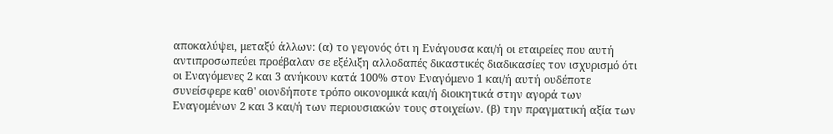αποκαλύψει, μεταξύ άλλων: (α) το γεγονός ότι η Ενάγουσα και/ή οι εταιρείες που αυτή αντιπροσωπεύει προέβαλαν σε εξέλιξη αλλοδαπές δικαστικές διαδικασίες τον ισχυρισμό ότι οι Εναγόμενες 2 και 3 ανήκουν κατά 100% στον Εναγόμενο 1 και/ή αυτή ουδέποτε συνείσφερε καθ' οιονδήποτε τρόπο οικονομικά και/ή διοικητικά στην αγορά των Εναγομένων 2 και 3 και/ή των περιουσιακών τους στοιχείων. (β) την πραγματική αξία των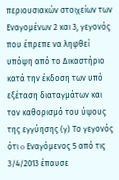περιουσιακών στοιχείων των Εναγομένων 2 και 3, γεγονός που έπρεπε να ληφθεί υπόψη από το Δικαστήριο κατά την έκδοση των υπό εξέταση διαταγμάτων και τον καθορισμό του ύψους της εγγύησης (γ) Το γεγονός ότι o Εναγόμενος 5 από τις 3/4/2013 έπαυσε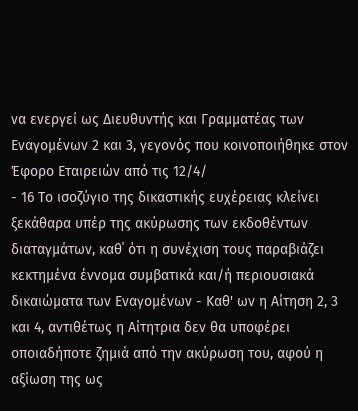να ενεργεί ως Διευθυντής και Γραμματέας των Εναγομένων 2 και 3, γεγονός που κοινοποιήθηκε στον Έφορο Εταιρειών από τις 12/4/
- 16 Το ισοζύγιο της δικαστικής ευχέρειας κλείνει ξεκάθαρα υπέρ της ακύρωσης των εκδοθέντων διαταγμάτων, καθ΄ ότι η συνέχιση τους παραβιάζει κεκτημένα έννομα συμβατικά και/ή περιουσιακά δικαιώματα των Εναγομένων - Καθ' ων η Αίτηση 2, 3 και 4, αντιθέτως η Αίτητρια δεν θα υποφέρει οποιαδήποτε ζημιά από την ακύρωση του, αφού η αξίωση της ως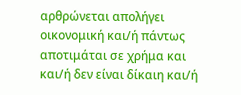αρθρώνεται απολήγει οικονομική και/ή πάντως αποτιμάται σε χρήμα και και/ή δεν είναι δίκαιη και/ή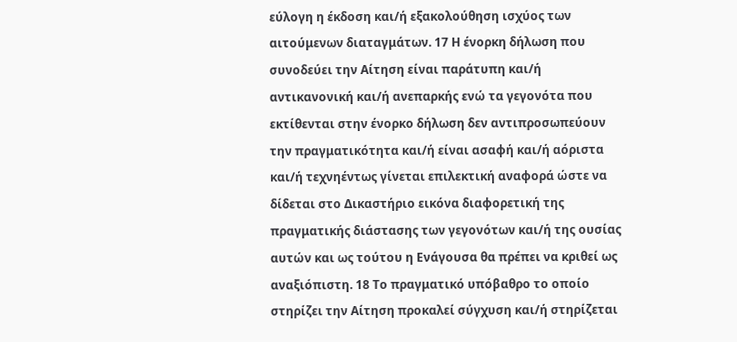εύλογη η έκδοση και/ή εξακολούθηση ισχύος των αιτούμενων διαταγμάτων. 17 Η ένορκη δήλωση που συνοδεύει την Αίτηση είναι παράτυπη και/ή αντικανονική και/ή ανεπαρκής ενώ τα γεγονότα που εκτίθενται στην ένορκο δήλωση δεν αντιπροσωπεύουν την πραγματικότητα και/ή είναι ασαφή και/ή αόριστα και/ή τεχνηέντως γίνεται επιλεκτική αναφορά ώστε να δίδεται στο Δικαστήριο εικόνα διαφορετική της πραγματικής διάστασης των γεγονότων και/ή της ουσίας αυτών και ως τούτου η Ενάγουσα θα πρέπει να κριθεί ως αναξιόπιστη. 18 Το πραγματικό υπόβαθρο το οποίο στηρίζει την Αίτηση προκαλεί σύγχυση και/ή στηρίζεται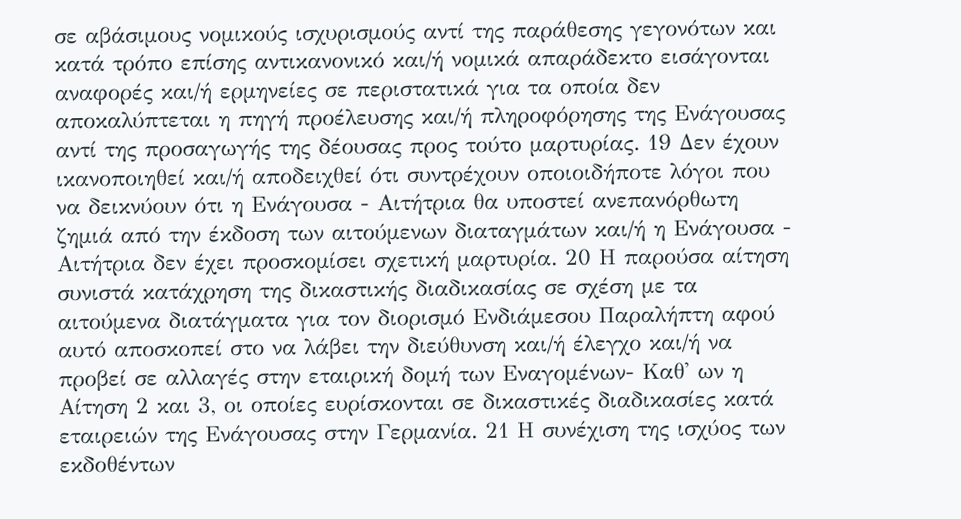σε αβάσιμους νομικούς ισχυρισμούς αντί της παράθεσης γεγονότων και κατά τρόπο επίσης αντικανονικό και/ή νομικά απαράδεκτο εισάγονται αναφορές και/ή ερμηνείες σε περιστατικά για τα οποία δεν αποκαλύπτεται η πηγή προέλευσης και/ή πληροφόρησης της Ενάγουσας αντί της προσαγωγής της δέουσας προς τούτο μαρτυρίας. 19 Δεν έχουν ικανοποιηθεί και/ή αποδειχθεί ότι συντρέχουν οποιοιδήποτε λόγοι που να δεικνύουν ότι η Ενάγουσα - Αιτήτρια θα υποστεί ανεπανόρθωτη ζημιά από την έκδοση των αιτούμενων διαταγμάτων και/ή η Ενάγουσα - Αιτήτρια δεν έχει προσκομίσει σχετική μαρτυρία. 20 Η παρούσα αίτηση συνιστά κατάχρηση της δικαστικής διαδικασίας σε σχέση με τα αιτούμενα διατάγματα για τον διορισμό Ενδιάμεσου Παραλήπτη αφού αυτό αποσκοπεί στο να λάβει την διεύθυνση και/ή έλεγχο και/ή να προβεί σε αλλαγές στην εταιρική δομή των Εναγομένων- Καθ' ων η Αίτηση 2 και 3, οι οποίες ευρίσκονται σε δικαστικές διαδικασίες κατά εταιρειών της Ενάγουσας στην Γερμανία. 21 Η συνέχιση της ισχύος των εκδοθέντων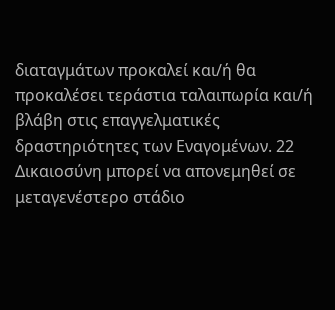διαταγμάτων προκαλεί και/ή θα προκαλέσει τεράστια ταλαιπωρία και/ή βλάβη στις επαγγελματικές δραστηριότητες των Εναγομένων. 22 Δικαιοσύνη μπορεί να απονεμηθεί σε μεταγενέστερο στάδιο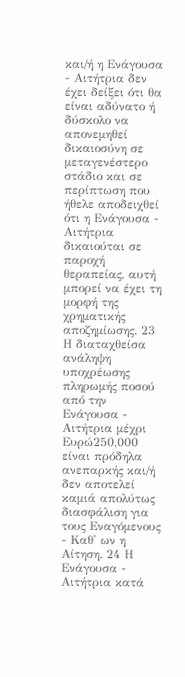και/ή η Ενάγουσα - Αιτήτρια δεν έχει δείξει ότι θα είναι αδύνατο ή δύσκολο να απονεμηθεί δικαιοσύνη σε μεταγενέστερο στάδιο και σε περίπτωση που ήθελε αποδειχθεί ότι η Ενάγουσα - Αιτήτρια δικαιούται σε παροχή θεραπείας, αυτή μπορεί να έχει τη μορφή της χρηματικής αποζημίωσης. 23 Η διαταχθείσα ανάληψη υποχρέωσης πληρωμής ποσού από την Ενάγουσα - Αιτήτρια μέχρι Ευρώ250,000 είναι πρόδηλα ανεπαρκής και/ή δεν αποτελεί καμιά απολύτως διασφάλιση για τους Εναγόμενους - Καθ' ων η Αίτηση. 24 Η Ενάγουσα - Αιτήτρια κατά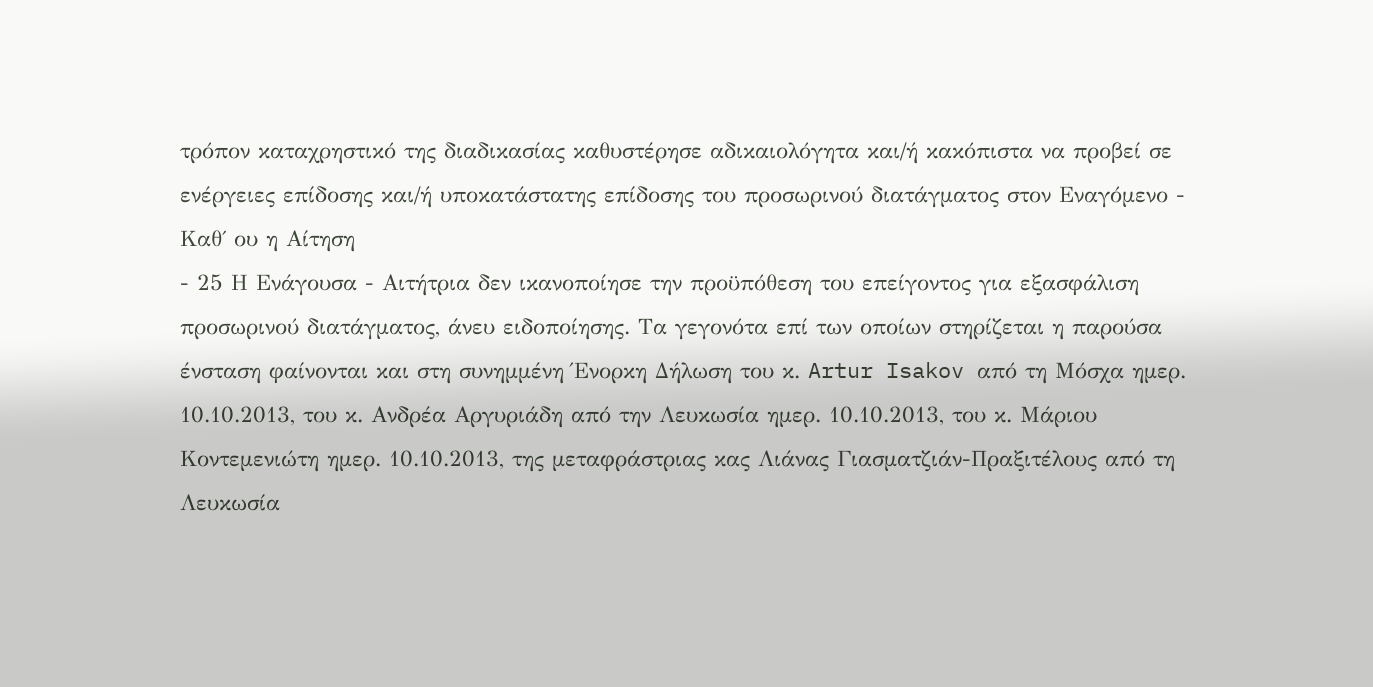τρόπον καταχρηστικό της διαδικασίας καθυστέρησε αδικαιολόγητα και/ή κακόπιστα να προβεί σε ενέργειες επίδοσης και/ή υποκατάστατης επίδοσης του προσωρινού διατάγματος στον Εναγόμενο - Καθ΄ ου η Αίτηση
- 25 Η Ενάγουσα - Αιτήτρια δεν ικανοποίησε την προϋπόθεση του επείγοντος για εξασφάλιση προσωρινού διατάγματος, άνευ ειδοποίησης. Τα γεγονότα επί των οποίων στηρίζεται η παρούσα ένσταση φαίνονται και στη συνημμένη Ένορκη Δήλωση του κ. Artur Isakov από τη Μόσχα ημερ. 10.10.2013, του κ. Ανδρέα Αργυριάδη από την Λευκωσία ημερ. 10.10.2013, του κ. Μάριου Κοντεμενιώτη ημερ. 10.10.2013, της μεταφράστριας κας Λιάνας Γιασματζιάν-Πραξιτέλους από τη Λευκωσία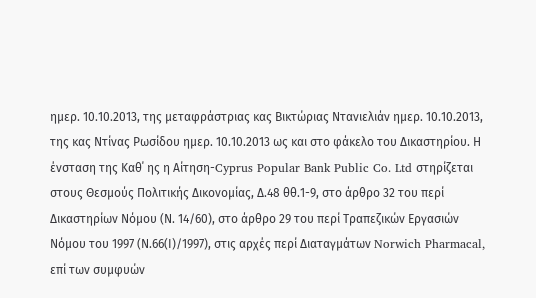ημερ. 10.10.2013, της μεταφράστριας κας Βικτώριας Ντανιελιάν ημερ. 10.10.2013, της κας Ντίνας Ρωσίδου ημερ. 10.10.2013 ως και στο φάκελο του Δικαστηρίου. Η ένσταση της Καθ΄ ης η Αίτηση-Cyprus Popular Bank Public Co. Ltd στηρίζεται στους Θεσμούς Πολιτικής Δικονομίας, Δ.48 θθ.1-9, στο άρθρο 32 του περί Δικαστηρίων Νόμου (Ν. 14/60), στο άρθρο 29 του περί Τραπεζικών Εργασιών Νόμου του 1997 (Ν.66(Ι)/1997), στις αρχές περί Διαταγμάτων Norwich Pharmacal, επί των συμφυών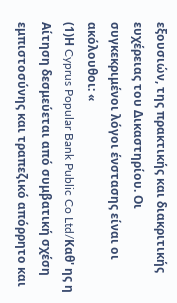εξουσιών, της πρακτικής και διακριτικής ευχέρειας του Δικαστηρίου. Οι συγκεκριμένοι λόγοι ένστασης είναι οι ακόλουθοι: «
(1)Η Cyprus Popular Bank Public Co Ltd/Καθ' ης η Αίτηση δεσμεύεται από συμβατική σχέση εμπιστοσύνης και τραπεζικό απόρρητο και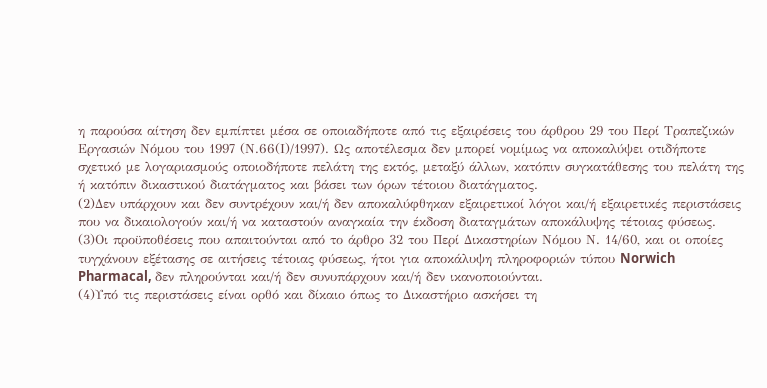η παρούσα αίτηση δεν εμπίπτει μέσα σε οποιαδήποτε από τις εξαιρέσεις του άρθρου 29 του Περί Τραπεζικών Εργασιών Νόμου του 1997 (Ν.66(Ι)/1997). Ως αποτέλεσμα δεν μπορεί νομίμως να αποκαλύψει οτιδήποτε σχετικό με λογαριασμούς οποιοδήποτε πελάτη της εκτός, μεταξύ άλλων, κατόπιν συγκατάθεσης του πελάτη της ή κατόπιν δικαστικού διατάγματος και βάσει των όρων τέτοιου διατάγματος.
(2)Δεν υπάρχουν και δεν συντρέχουν και/ή δεν αποκαλύφθηκαν εξαιρετικοί λόγοι και/ή εξαιρετικές περιστάσεις που να δικαιολογούν και/ή να καταστούν αναγκαία την έκδοση διαταγμάτων αποκάλυψης τέτοιας φύσεως.
(3)Οι προϋποθέσεις που απαιτούνται από το άρθρο 32 του Περί Δικαστηρίων Νόμου Ν. 14/60, και οι οποίες τυγχάνουν εξέτασης σε αιτήσεις τέτοιας φύσεως, ήτοι για αποκάλυψη πληροφοριών τύπου Norwich Pharmacal, δεν πληρούνται και/ή δεν συνυπάρχουν και/ή δεν ικανοποιούνται.
(4)Υπό τις περιστάσεις είναι ορθό και δίκαιο όπως το Δικαστήριο ασκήσει τη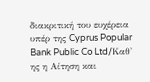διακριτική του ευχέρεια υπέρ της Cyprus Popular Bank Public Co Ltd/Καθ' ης η Αίτηση και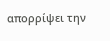απορρίψει την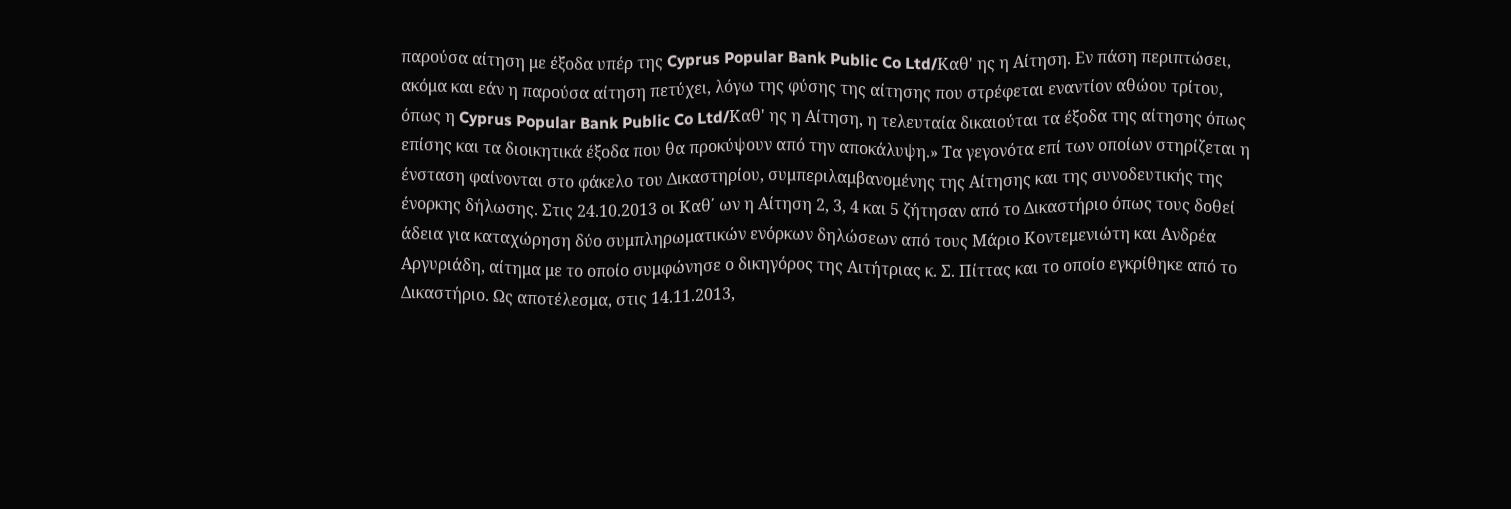παρούσα αίτηση με έξοδα υπέρ της Cyprus Popular Bank Public Co Ltd/Καθ' ης η Αίτηση. Εν πάση περιπτώσει, ακόμα και εάν η παρούσα αίτηση πετύχει, λόγω της φύσης της αίτησης που στρέφεται εναντίον αθώου τρίτου, όπως η Cyprus Popular Bank Public Co Ltd/Καθ' ης η Αίτηση, η τελευταία δικαιούται τα έξοδα της αίτησης όπως επίσης και τα διοικητικά έξοδα που θα προκύψουν από την αποκάλυψη.» Τα γεγονότα επί των οποίων στηρίζεται η ένσταση φαίνονται στο φάκελο του Δικαστηρίου, συμπεριλαμβανομένης της Αίτησης και της συνοδευτικής της ένορκης δήλωσης. Στις 24.10.2013 οι Καθ΄ ων η Αίτηση 2, 3, 4 και 5 ζήτησαν από το Δικαστήριο όπως τους δοθεί άδεια για καταχώρηση δύο συμπληρωματικών ενόρκων δηλώσεων από τους Μάριο Κοντεμενιώτη και Ανδρέα Αργυριάδη, αίτημα με το οποίο συμφώνησε ο δικηγόρος της Αιτήτριας κ. Σ. Πίττας και το οποίο εγκρίθηκε από το Δικαστήριο. Ως αποτέλεσμα, στις 14.11.2013,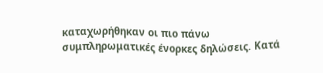καταχωρήθηκαν οι πιο πάνω συμπληρωματικές ένορκες δηλώσεις. Κατά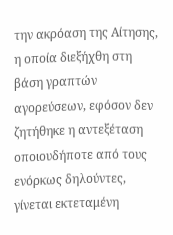την ακρόαση της Αίτησης, η οποία διεξήχθη στη βάση γραπτών αγορεύσεων, εφόσον δεν ζητήθηκε η αντεξέταση οποιουδήποτε από τους ενόρκως δηλούντες, γίνεται εκτεταμένη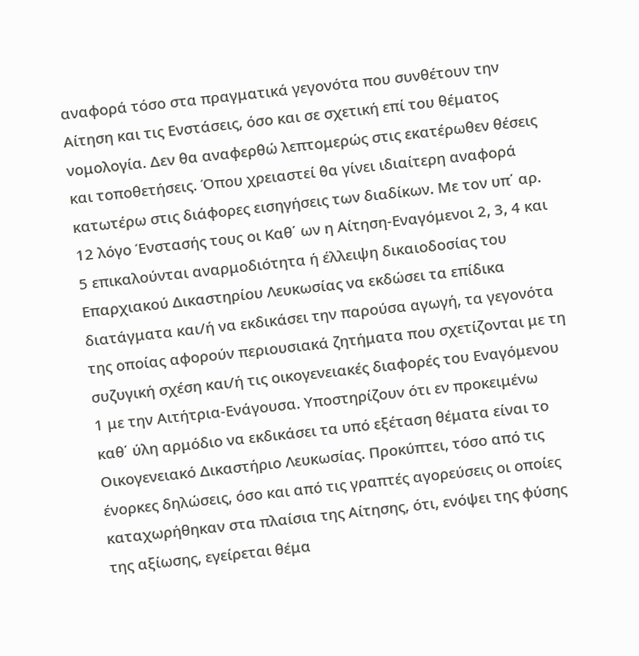αναφορά τόσο στα πραγματικά γεγονότα που συνθέτουν την Αίτηση και τις Ενστάσεις, όσο και σε σχετική επί του θέματος νομολογία. Δεν θα αναφερθώ λεπτομερώς στις εκατέρωθεν θέσεις και τοποθετήσεις. Όπου χρειαστεί θα γίνει ιδιαίτερη αναφορά κατωτέρω στις διάφορες εισηγήσεις των διαδίκων. Με τον υπ΄ αρ. 12 λόγο Ένστασής τους οι Καθ΄ ων η Αίτηση-Εναγόμενοι 2, 3, 4 και 5 επικαλούνται αναρμοδιότητα ή έλλειψη δικαιοδοσίας του Επαρχιακού Δικαστηρίου Λευκωσίας να εκδώσει τα επίδικα διατάγματα και/ή να εκδικάσει την παρούσα αγωγή, τα γεγονότα της οποίας αφορούν περιουσιακά ζητήματα που σχετίζονται με τη συζυγική σχέση και/ή τις οικογενειακές διαφορές του Εναγόμενου 1 με την Αιτήτρια-Ενάγουσα. Υποστηρίζουν ότι εν προκειμένω καθ΄ ύλη αρμόδιο να εκδικάσει τα υπό εξέταση θέματα είναι το Οικογενειακό Δικαστήριο Λευκωσίας. Προκύπτει, τόσο από τις ένορκες δηλώσεις, όσο και από τις γραπτές αγορεύσεις οι οποίες καταχωρήθηκαν στα πλαίσια της Αίτησης, ότι, ενόψει της φύσης της αξίωσης, εγείρεται θέμα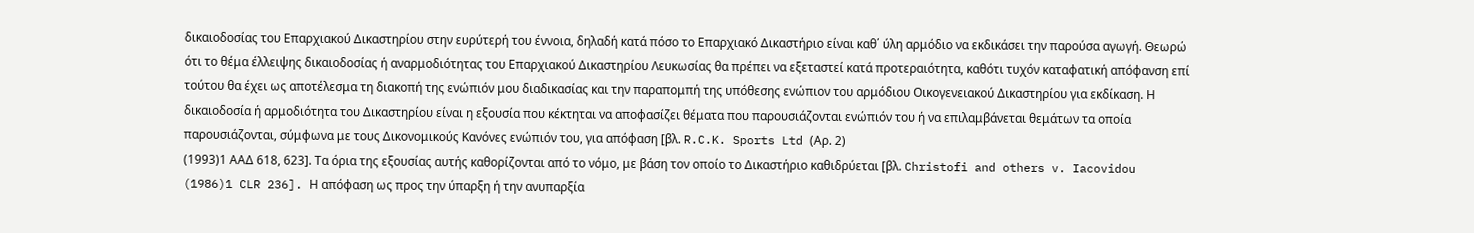δικαιοδοσίας του Επαρχιακού Δικαστηρίου στην ευρύτερή του έννοια, δηλαδή κατά πόσο το Επαρχιακό Δικαστήριο είναι καθ΄ ύλη αρμόδιο να εκδικάσει την παρούσα αγωγή. Θεωρώ ότι το θέμα έλλειψης δικαιοδοσίας ή αναρμοδιότητας του Επαρχιακού Δικαστηρίου Λευκωσίας θα πρέπει να εξεταστεί κατά προτεραιότητα, καθότι τυχόν καταφατική απόφανση επί τούτου θα έχει ως αποτέλεσμα τη διακοπή της ενώπιόν μου διαδικασίας και την παραπομπή της υπόθεσης ενώπιον του αρμόδιου Οικογενειακού Δικαστηρίου για εκδίκαση. Η δικαιοδοσία ή αρμοδιότητα του Δικαστηρίου είναι η εξουσία που κέκτηται να αποφασίζει θέματα που παρουσιάζονται ενώπιόν του ή να επιλαμβάνεται θεμάτων τα οποία παρουσιάζονται, σύμφωνα με τους Δικονομικούς Κανόνες ενώπιόν του, για απόφαση [βλ. R.C.K. Sports Ltd (Αρ. 2)
(1993)1 ΑΑΔ 618, 623]. Τα όρια της εξουσίας αυτής καθορίζονται από το νόμο, με βάση τον οποίο το Δικαστήριο καθιδρύεται [βλ. Christofi and others v. Iacovidou
(1986)1 CLR 236]. Η απόφαση ως προς την ύπαρξη ή την ανυπαρξία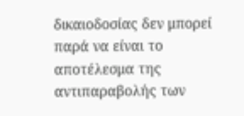δικαιοδοσίας δεν μπορεί παρά να είναι το αποτέλεσμα της αντιπαραβολής των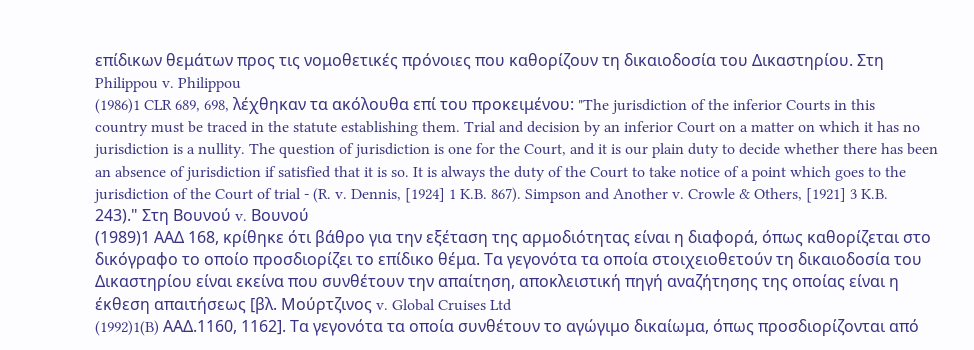επίδικων θεμάτων προς τις νομοθετικές πρόνοιες που καθορίζουν τη δικαιοδοσία του Δικαστηρίου. Στη Philippou v. Philippou
(1986)1 CLR 689, 698, λέχθηκαν τα ακόλουθα επί του προκειμένου: "The jurisdiction of the inferior Courts in this country must be traced in the statute establishing them. Trial and decision by an inferior Court on a matter on which it has no jurisdiction is a nullity. The question of jurisdiction is one for the Court, and it is our plain duty to decide whether there has been an absence of jurisdiction if satisfied that it is so. It is always the duty of the Court to take notice of a point which goes to the jurisdiction of the Court of trial - (R. v. Dennis, [1924] 1 K.B. 867). Simpson and Another v. Crowle & Others, [1921] 3 K.B. 243)." Στη Βουνού v. Βουνού
(1989)1 ΑΑΔ 168, κρίθηκε ότι βάθρο για την εξέταση της αρμοδιότητας είναι η διαφορά, όπως καθορίζεται στο δικόγραφο το οποίο προσδιορίζει το επίδικο θέμα. Τα γεγονότα τα οποία στοιχειοθετούν τη δικαιοδοσία του Δικαστηρίου είναι εκείνα που συνθέτουν την απαίτηση, αποκλειστική πηγή αναζήτησης της οποίας είναι η έκθεση απαιτήσεως [βλ. Μούρτζινος v. Global Cruises Ltd
(1992)1(B) AAΔ.1160, 1162]. Τα γεγονότα τα οποία συνθέτουν το αγώγιμο δικαίωμα, όπως προσδιορίζονται από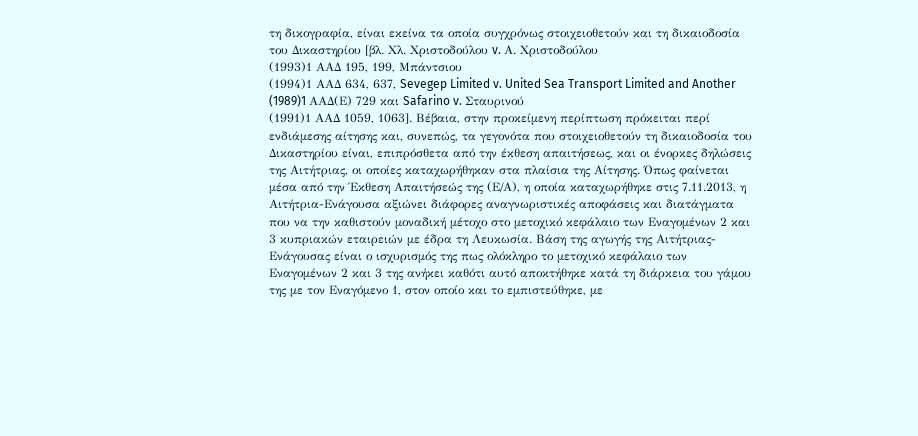τη δικογραφία, είναι εκείνα τα οποία συγχρόνως στοιχειοθετούν και τη δικαιοδοσία του Δικαστηρίου [βλ. Χλ. Χριστοδούλου v. Α. Χριστοδούλου
(1993)1 ΑΑΔ 195, 199, Μπάντσιου
(1994)1 ΑΑΔ 634, 637, Sevegep Limited v. United Sea Transport Limited and Another
(1989)1 AAΔ(Ε) 729 και Safarino v. Σταυρινού
(1991)1 ΑΑΔ 1059, 1063]. Βέβαια, στην προκείμενη περίπτωση πρόκειται περί ενδιάμεσης αίτησης και, συνεπώς, τα γεγονότα που στοιχειοθετούν τη δικαιοδοσία του Δικαστηρίου είναι, επιπρόσθετα από την έκθεση απαιτήσεως, και οι ένορκες δηλώσεις της Αιτήτριας, οι οποίες καταχωρήθηκαν στα πλαίσια της Αίτησης. Όπως φαίνεται μέσα από την Έκθεση Απαιτήσεώς της (Ε/Α), η οποία καταχωρήθηκε στις 7.11.2013, η Αιτήτρια-Ενάγουσα αξιώνει διάφορες αναγνωριστικές αποφάσεις και διατάγματα που να την καθιστούν μοναδική μέτοχο στο μετοχικό κεφάλαιο των Εναγομένων 2 και 3 κυπριακών εταιρειών με έδρα τη Λευκωσία. Βάση της αγωγής της Αιτήτριας-Ενάγουσας είναι ο ισχυρισμός της πως ολόκληρο το μετοχικό κεφάλαιο των Εναγομένων 2 και 3 της ανήκει καθότι αυτό αποκτήθηκε κατά τη διάρκεια του γάμου της με τον Εναγόμενο 1, στον οποίο και το εμπιστεύθηκε, με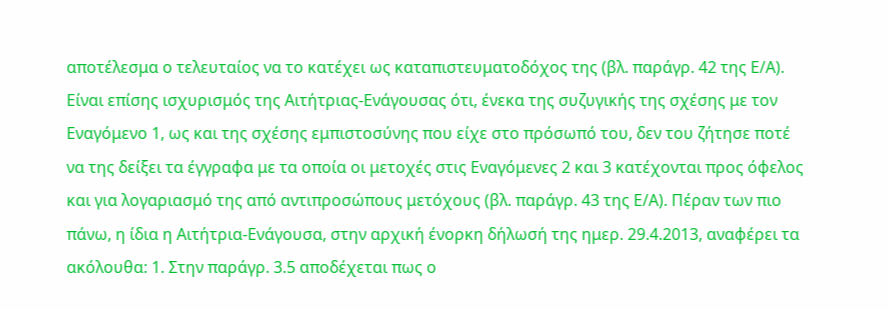αποτέλεσμα ο τελευταίος να το κατέχει ως καταπιστευματοδόχος της (βλ. παράγρ. 42 της Ε/Α). Είναι επίσης ισχυρισμός της Αιτήτριας-Ενάγουσας ότι, ένεκα της συζυγικής της σχέσης με τον Εναγόμενο 1, ως και της σχέσης εμπιστοσύνης που είχε στο πρόσωπό του, δεν του ζήτησε ποτέ να της δείξει τα έγγραφα με τα οποία οι μετοχές στις Εναγόμενες 2 και 3 κατέχονται προς όφελος και για λογαριασμό της από αντιπροσώπους μετόχους (βλ. παράγρ. 43 της Ε/Α). Πέραν των πιο πάνω, η ίδια η Αιτήτρια-Ενάγουσα, στην αρχική ένορκη δήλωσή της ημερ. 29.4.2013, αναφέρει τα ακόλουθα: 1. Στην παράγρ. 3.5 αποδέχεται πως ο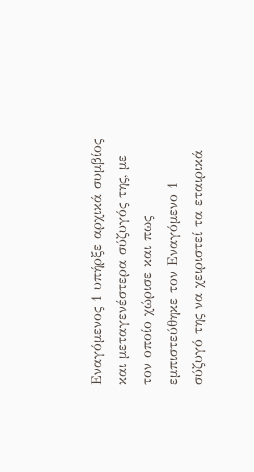Εναγόμενος 1 υπήρξε αρχικά συμβίος και μεταγενέστερα σύζυγός της, με τον οποίο χώρισε και πως εμπιστεύθηκε τον Εναγόμενο 1 σύζυγό της να χειριστεί τα εταιρικά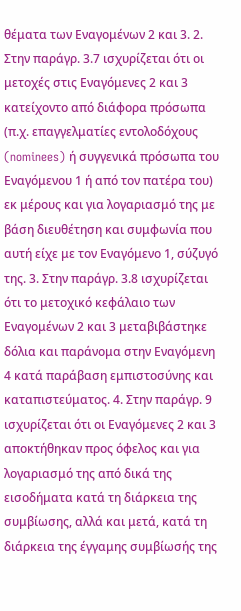θέματα των Εναγομένων 2 και 3. 2. Στην παράγρ. 3.7 ισχυρίζεται ότι οι μετοχές στις Εναγόμενες 2 και 3 κατείχοντο από διάφορα πρόσωπα (π.χ. επαγγελματίες εντολοδόχους (nominees) ή συγγενικά πρόσωπα του Εναγόμενου 1 ή από τον πατέρα του) εκ μέρους και για λογαριασμό της με βάση διευθέτηση και συμφωνία που αυτή είχε με τον Εναγόμενο 1, σύζυγό της. 3. Στην παράγρ. 3.8 ισχυρίζεται ότι το μετοχικό κεφάλαιο των Εναγομένων 2 και 3 μεταβιβάστηκε δόλια και παράνομα στην Εναγόμενη 4 κατά παράβαση εμπιστοσύνης και καταπιστεύματος. 4. Στην παράγρ. 9 ισχυρίζεται ότι οι Εναγόμενες 2 και 3 αποκτήθηκαν προς όφελος και για λογαριασμό της από δικά της εισοδήματα κατά τη διάρκεια της συμβίωσης, αλλά και μετά, κατά τη διάρκεια της έγγαμης συμβίωσής της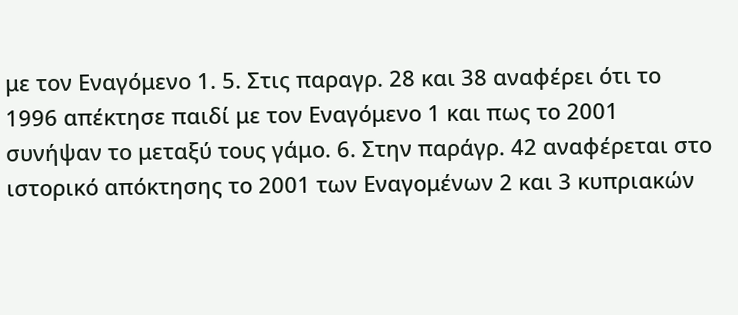με τον Εναγόμενο 1. 5. Στις παραγρ. 28 και 38 αναφέρει ότι το 1996 απέκτησε παιδί με τον Εναγόμενο 1 και πως το 2001 συνήψαν το μεταξύ τους γάμο. 6. Στην παράγρ. 42 αναφέρεται στο ιστορικό απόκτησης το 2001 των Εναγομένων 2 και 3 κυπριακών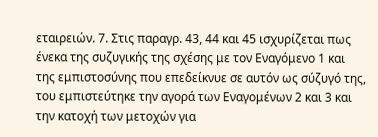εταιρειών. 7. Στις παραγρ. 43, 44 και 45 ισχυρίζεται πως ένεκα της συζυγικής της σχέσης με τον Εναγόμενο 1 και της εμπιστοσύνης που επεδείκνυε σε αυτόν ως σύζυγό της, του εμπιστεύτηκε την αγορά των Εναγομένων 2 και 3 και την κατοχή των μετοχών για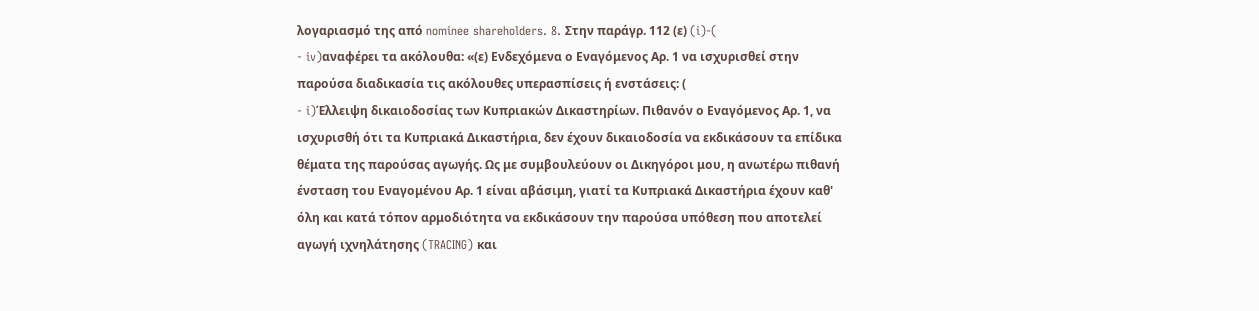λογαριασμό της από nominee shareholders. 8. Στην παράγρ. 112 (ε) (i)-(
- iv)αναφέρει τα ακόλουθα: «(ε) Ενδεχόμενα ο Εναγόμενος Αρ. 1 να ισχυρισθεί στην παρούσα διαδικασία τις ακόλουθες υπερασπίσεις ή ενστάσεις: (
- i)Έλλειψη δικαιοδοσίας των Κυπριακών Δικαστηρίων. Πιθανόν ο Εναγόμενος Αρ. 1, να ισχυρισθή ότι τα Κυπριακά Δικαστήρια, δεν έχουν δικαιοδοσία να εκδικάσουν τα επίδικα θέματα της παρούσας αγωγής. Ως με συμβουλεύουν οι Δικηγόροι μου, η ανωτέρω πιθανή ένσταση του Εναγομένου Αρ. 1 είναι αβάσιμη, γιατί τα Κυπριακά Δικαστήρια έχουν καθ' όλη και κατά τόπον αρμοδιότητα να εκδικάσουν την παρούσα υπόθεση που αποτελεί αγωγή ιχνηλάτησης (TRACING) και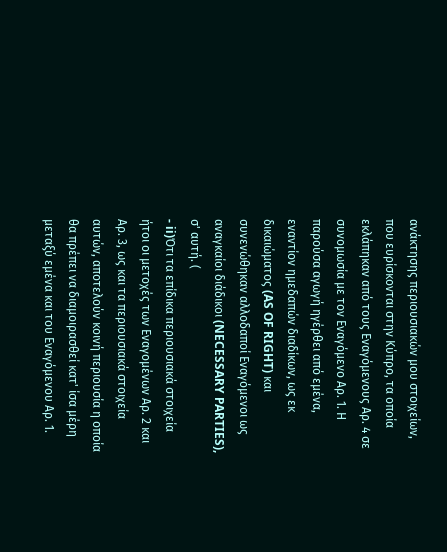ανάκτησης περιουσιακών μου στοιχείων, που ευρίσκονται στην Κύπρο, τα οποία εκλάπηκαν από τους Εναγόμενους Αρ. 4 σε συνομωσία με τον Εναγόμενο Αρ. 1. Η παρούσα αγωγή ηγέρθει από εμένα, εναντίον ημεδαπών διαδίκων, ως εκ δικαιώματος (AS OF RIGHT) και συνενώθηκαν αλλοδαποί Εναγόμενοι ως αναγκαίοι διάδικοι (NECESSARY PARTIES), σ' αυτή. (
- ii)Ότι τα επίδικα περιουσιακά στοιχεία ήτοι οι μετοχές των Εναγομένων Αρ. 2 και Αρ. 3, ως και τα περιουσιακά στοιχεία αυτών, αποτελούν κοινή περιουσία η οποία θα πρέπει να διαμοιρασθεί κατ' ίσα μέρη μεταξύ εμένα και του Εναγόμενου Αρ. 1.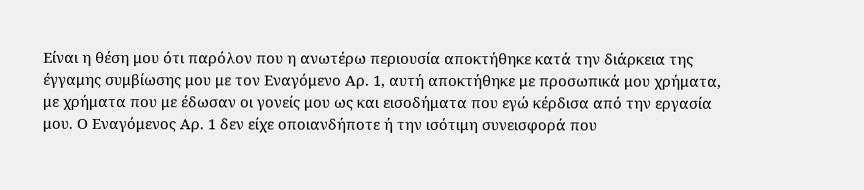Είναι η θέση μου ότι παρόλον που η ανωτέρω περιουσία αποκτήθηκε κατά την διάρκεια της έγγαμης συμβίωσης μου με τον Εναγόμενο Αρ. 1, αυτή αποκτήθηκε με προσωπικά μου χρήματα, με χρήματα που με έδωσαν οι γονείς μου ως και εισοδήματα που εγώ κέρδισα από την εργασία μου. Ο Εναγόμενος Αρ. 1 δεν είχε οποιανδήποτε ή την ισότιμη συνεισφορά που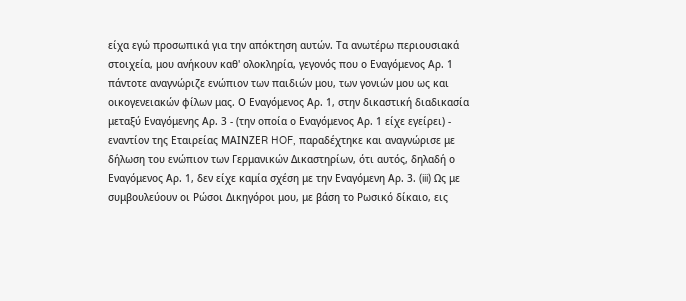είχα εγώ προσωπικά για την απόκτηση αυτών. Τα ανωτέρω περιουσιακά στοιχεία, μου ανήκουν καθ' ολοκληρία, γεγονός που ο Εναγόμενος Αρ. 1 πάντοτε αναγνώριζε ενώπιον των παιδιών μου, των γονιών μου ως και οικογενειακών φίλων μας. Ο Εναγόμενος Αρ. 1, στην δικαστική διαδικασία μεταξύ Εναγόμενης Αρ. 3 - (την οποία ο Εναγόμενος Αρ. 1 είχε εγείρει) - εναντίον της Εταιρείας ΜΑΙΝΖΕR HOF, παραδέχτηκε και αναγνώρισε με δήλωση του ενώπιον των Γερμανικών Δικαστηρίων, ότι αυτός, δηλαδή ο Εναγόμενος Αρ. 1, δεν είχε καμία σχέση με την Εναγόμενη Αρ. 3. (iii) Ως με συμβουλεύουν οι Ρώσοι Δικηγόροι μου, με βάση το Ρωσικό δίκαιο, εις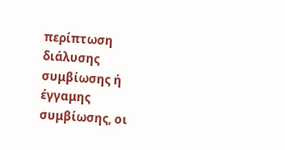περίπτωση διάλυσης συμβίωσης ή έγγαμης συμβίωσης, οι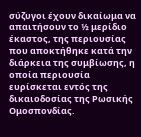σύζυγοι έχουν δικαίωμα να απαιτήσουν το ½ μερίδιο έκαστος, της περιουσίας που αποκτήθηκε κατά την διάρκεια της συμβίωσης, η οποία περιουσία ευρίσκεται εντός της δικαιοδοσίας της Ρωσικής Ομοσπονδίας.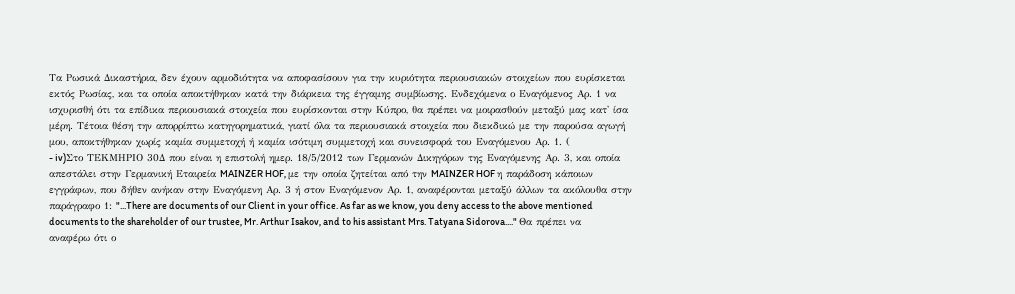Τα Ρωσικά Δικαστήρια, δεν έχουν αρμοδιότητα να αποφασίσουν για την κυριότητα περιουσιακών στοιχείων που ευρίσκεται εκτός Ρωσίας, και τα οποία αποκτήθηκαν κατά την διάρκεια της έγγαμης συμβίωσης. Ενδεχόμενα ο Εναγόμενος Αρ. 1 να ισχυρισθή ότι τα επίδικα περιουσιακά στοιχεία που ευρίσκονται στην Κύπρο, θα πρέπει να μοιρασθούν μεταξύ μας κατ' ίσα μέρη. Τέτοια θέση την απορρίπτω κατηγορηματικά, γιατί όλα τα περιουσιακά στοιχεία που διεκδικώ με την παρούσα αγωγή μου, αποκτήθηκαν χωρίς καμία συμμετοχή ή καμία ισότιμη συμμετοχή και συνεισφορά του Εναγόμενου Αρ. 1. (
- iv)Στο ΤΕΚΜΗΡΙΟ 30Δ που είναι η επιστολή ημερ. 18/5/2012 των Γερμανών Δικηγόρων της Εναγόμενης Αρ. 3, και οποία απεστάλει στην Γερμανική Εταιρεία MAINZER HOF, με την οποία ζητείται από την MAINZER HOF η παράδοση κάποιων εγγράφων, που δήθεν ανήκαν στην Εναγόμενη Αρ. 3 ή στον Εναγόμενον Αρ. 1, αναφέρονται μεταξύ άλλων τα ακόλουθα στην παράγραφο 1: "...There are documents of our Client in your office. As far as we know, you deny access to the above mentioned documents to the shareholder of our trustee, Mr. Arthur Isakov, and to his assistant Mrs. Tatyana Sidorova...." Θα πρέπει να αναφέρω ότι ο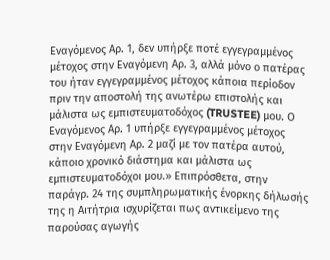Εναγόμενος Αρ. 1, δεν υπήρξε ποτέ εγγεγραμμένος μέτοχος στην Εναγόμενη Αρ. 3, αλλά μόνο ο πατέρας του ήταν εγγεγραμμένος μέτοχος κάποια περίοδον πριν την αποστολή της ανωτέρω επιστολής και μάλιστα ως εμπιστευματοδόχος (TRUSTEE) μου. Ο Εναγόμενος Αρ. 1 υπήρξε εγγεγραμμένος μέτοχος στην Εναγόμενη Αρ. 2 μαζί με τον πατέρα αυτού, κάποιο χρονικό διάστημα και μάλιστα ως εμπιστευματοδόχοι μου.» Επιπρόσθετα, στην παράγρ. 24 της συμπληρωματικής ένορκης δήλωσής της η Αιτήτρια ισχυρίζεται πως αντικείμενο της παρούσας αγωγής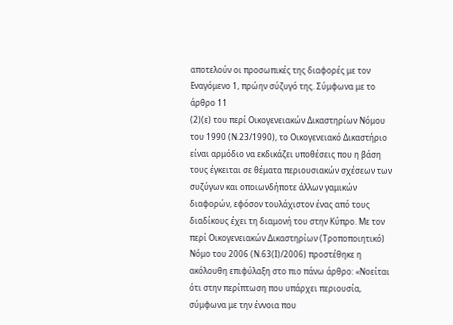αποτελούν οι προσωπικές της διαφορές με τον Εναγόμενο 1, πρώην σύζυγό της. Σύμφωνα με το άρθρο 11
(2)(ε) του περί Οικογενειακών Δικαστηρίων Νόμου του 1990 (Ν.23/1990), το Οικογενειακό Δικαστήριο είναι αρμόδιο να εκδικάζει υποθέσεις που η βάση τους έγκειται σε θέματα περιουσιακών σχέσεων των συζύγων και οποιωνδήποτε άλλων γαμικών διαφορών, εφόσον τουλάχιστον ένας από τους διαδίκους έχει τη διαμονή του στην Κύπρο. Με τον περί Οικογενειακών Δικαστηρίων (Τροποποιητικό) Νόμο του 2006 (Ν.63(Ι)/2006) προστέθηκε η ακόλουθη επιφύλαξη στο πιο πάνω άρθρο: «Νοείται ότι στην περίπτωση που υπάρχει περιουσία, σύμφωνα με την έννοια που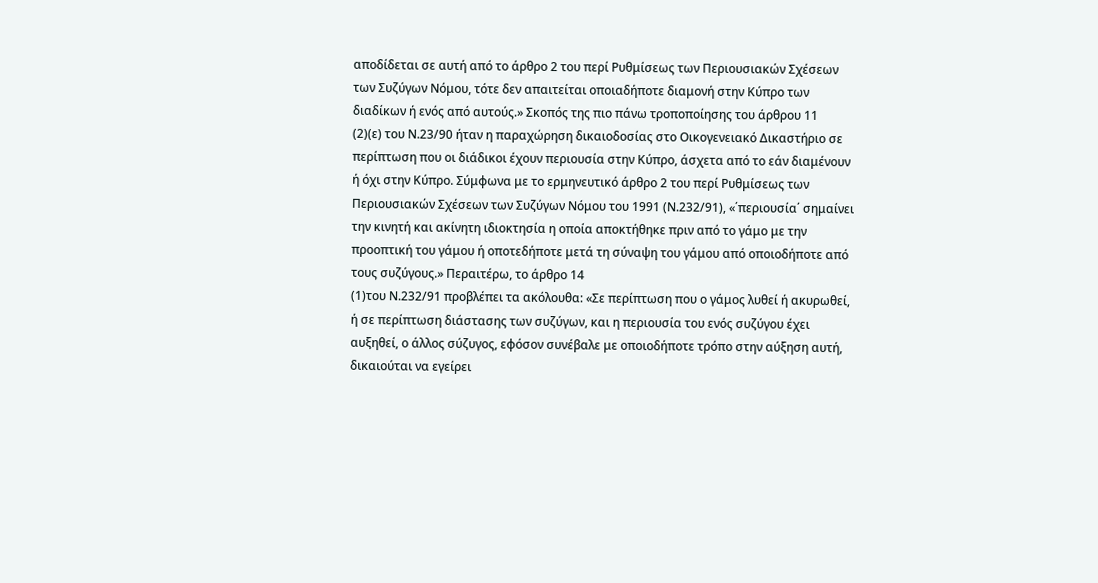αποδίδεται σε αυτή από το άρθρο 2 του περί Ρυθμίσεως των Περιουσιακών Σχέσεων των Συζύγων Νόμου, τότε δεν απαιτείται οποιαδήποτε διαμονή στην Κύπρο των διαδίκων ή ενός από αυτούς.» Σκοπός της πιο πάνω τροποποίησης του άρθρου 11
(2)(ε) του Ν.23/90 ήταν η παραχώρηση δικαιοδοσίας στο Οικογενειακό Δικαστήριο σε περίπτωση που οι διάδικοι έχουν περιουσία στην Κύπρο, άσχετα από το εάν διαμένουν ή όχι στην Κύπρο. Σύμφωνα με το ερμηνευτικό άρθρο 2 του περί Ρυθμίσεως των Περιουσιακών Σχέσεων των Συζύγων Νόμου του 1991 (Ν.232/91), «΄περιουσία΄ σημαίνει την κινητή και ακίνητη ιδιοκτησία η οποία αποκτήθηκε πριν από το γάμο με την προοπτική του γάμου ή οποτεδήποτε μετά τη σύναψη του γάμου από οποιοδήποτε από τους συζύγους.» Περαιτέρω, το άρθρο 14
(1)του Ν.232/91 προβλέπει τα ακόλουθα: «Σε περίπτωση που ο γάμος λυθεί ή ακυρωθεί, ή σε περίπτωση διάστασης των συζύγων, και η περιουσία του ενός συζύγου έχει αυξηθεί, ο άλλος σύζυγος, εφόσον συνέβαλε με οποιοδήποτε τρόπο στην αύξηση αυτή, δικαιούται να εγείρει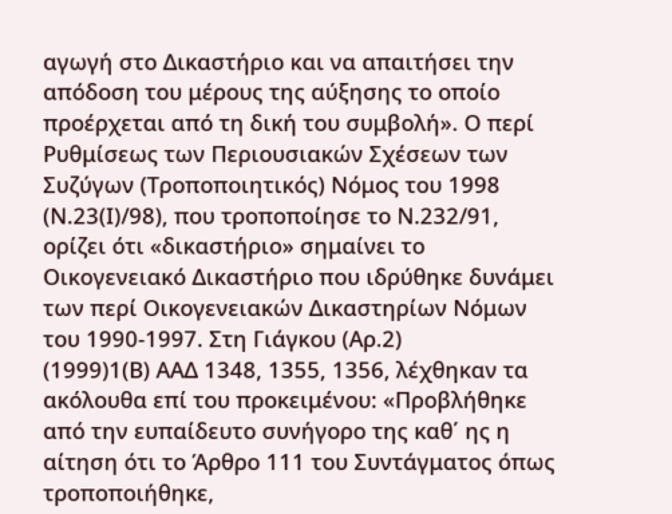αγωγή στο Δικαστήριο και να απαιτήσει την απόδοση του μέρους της αύξησης το οποίο προέρχεται από τη δική του συμβολή». Ο περί Ρυθμίσεως των Περιουσιακών Σχέσεων των Συζύγων (Τροποποιητικός) Νόμος του 1998 (Ν.23(Ι)/98), που τροποποίησε το Ν.232/91, ορίζει ότι «δικαστήριο» σημαίνει το Οικογενειακό Δικαστήριο που ιδρύθηκε δυνάμει των περί Οικογενειακών Δικαστηρίων Νόμων του 1990-1997. Στη Γιάγκου (Αρ.2)
(1999)1(Β) ΑΑΔ 1348, 1355, 1356, λέχθηκαν τα ακόλουθα επί του προκειμένου: «Προβλήθηκε από την ευπαίδευτο συνήγορο της καθ΄ ης η αίτηση ότι το Άρθρο 111 του Συντάγματος όπως τροποποιήθηκε,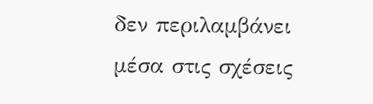δεν περιλαμβάνει μέσα στις σχέσεις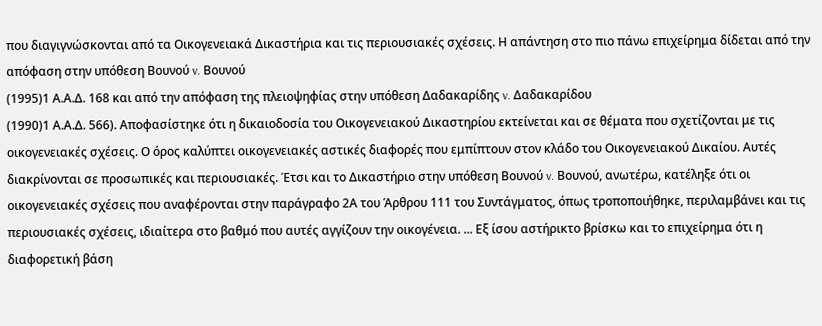που διαγιγνώσκονται από τα Οικογενειακά Δικαστήρια και τις περιουσιακές σχέσεις. Η απάντηση στο πιο πάνω επιχείρημα δίδεται από την απόφαση στην υπόθεση Βουνού v. Βουνού
(1995)1 Α.Α.Δ. 168 και από την απόφαση της πλειοψηφίας στην υπόθεση Δαδακαρίδης v. Δαδακαρίδου
(1990)1 Α.Α.Δ. 566). Αποφασίστηκε ότι η δικαιοδοσία του Οικογενειακού Δικαστηρίου εκτείνεται και σε θέματα που σχετίζονται με τις οικογενειακές σχέσεις. Ο όρος καλύπτει οικογενειακές αστικές διαφορές που εμπίπτουν στον κλάδο του Οικογενειακού Δικαίου. Αυτές διακρίνονται σε προσωπικές και περιουσιακές. Έτσι και το Δικαστήριο στην υπόθεση Βουνού v. Βουνού, ανωτέρω, κατέληξε ότι οι οικογενειακές σχέσεις που αναφέρονται στην παράγραφο 2Α του Άρθρου 111 του Συντάγματος, όπως τροποποιήθηκε, περιλαμβάνει και τις περιουσιακές σχέσεις, ιδιαίτερα στο βαθμό που αυτές αγγίζουν την οικογένεια. ... Εξ ίσου αστήρικτο βρίσκω και το επιχείρημα ότι η διαφορετική βάση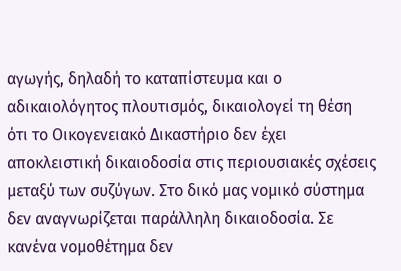αγωγής, δηλαδή το καταπίστευμα και ο αδικαιολόγητος πλουτισμός, δικαιολογεί τη θέση ότι το Οικογενειακό Δικαστήριο δεν έχει αποκλειστική δικαιοδοσία στις περιουσιακές σχέσεις μεταξύ των συζύγων. Στο δικό μας νομικό σύστημα δεν αναγνωρίζεται παράλληλη δικαιοδοσία. Σε κανένα νομοθέτημα δεν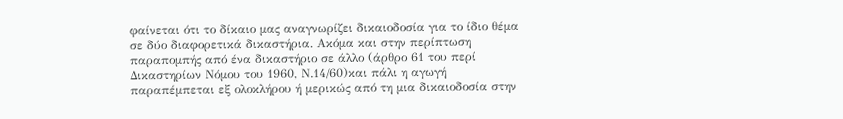φαίνεται ότι το δίκαιο μας αναγνωρίζει δικαιοδοσία για το ίδιο θέμα σε δύο διαφορετικά δικαστήρια. Ακόμα και στην περίπτωση παραπομπής από ένα δικαστήριο σε άλλο (άρθρο 61 του περί Δικαστηρίων Νόμου του 1960, Ν.14/60)και πάλι η αγωγή παραπέμπεται εξ ολοκλήρου ή μερικώς από τη μια δικαιοδοσία στην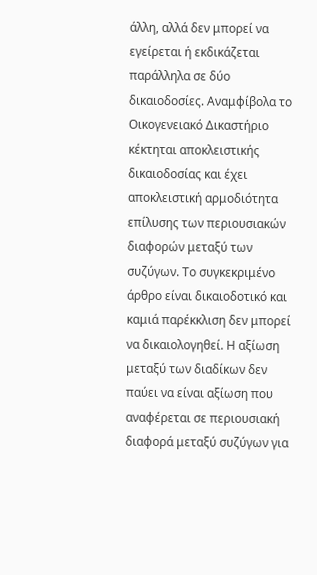άλλη, αλλά δεν μπορεί να εγείρεται ή εκδικάζεται παράλληλα σε δύο δικαιοδοσίες. Αναμφίβολα το Οικογενειακό Δικαστήριο κέκτηται αποκλειστικής δικαιοδοσίας και έχει αποκλειστική αρμοδιότητα επίλυσης των περιουσιακών διαφορών μεταξύ των συζύγων. Το συγκεκριμένο άρθρο είναι δικαιοδοτικό και καμιά παρέκκλιση δεν μπορεί να δικαιολογηθεί. Η αξίωση μεταξύ των διαδίκων δεν παύει να είναι αξίωση που αναφέρεται σε περιουσιακή διαφορά μεταξύ συζύγων για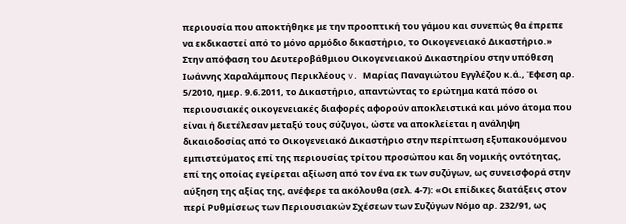περιουσία που αποκτήθηκε με την προοπτική του γάμου και συνεπώς θα έπρεπε να εκδικαστεί από το μόνο αρμόδιο δικαστήριο, το Οικογενειακό Δικαστήριο.» Στην απόφαση του Δευτεροβάθμιου Οικογενειακού Δικαστηρίου στην υπόθεση Ιωάννης Χαραλάμπους Περικλέους v. Μαρίας Παναγιώτου Εγγλέζου κ.ά., Έφεση αρ. 5/2010, ημερ. 9.6.2011, το Δικαστήριο, απαντώντας το ερώτημα κατά πόσο οι περιουσιακές οικογενειακές διαφορές αφορούν αποκλειστικά και μόνο άτομα που είναι ή διετέλεσαν μεταξύ τους σύζυγοι, ώστε να αποκλείεται η ανάληψη δικαιοδοσίας από το Οικογενειακό Δικαστήριο στην περίπτωση εξυπακουόμενου εμπιστεύματος επί της περιουσίας τρίτου προσώπου και δη νομικής οντότητας, επί της οποίας εγείρεται αξίωση από τον ένα εκ των συζύγων, ως συνεισφορά στην αύξηση της αξίας της, ανέφερε τα ακόλουθα (σελ. 4-7): «Οι επίδικες διατάξεις στον περί Ρυθμίσεως των Περιουσιακών Σχέσεων των Συζύγων Νόμο αρ. 232/91, ως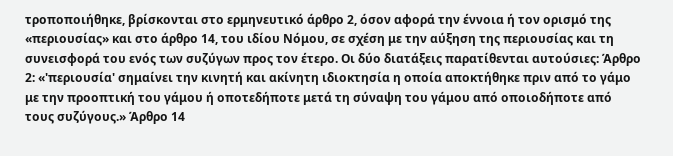τροποποιήθηκε, βρίσκονται στο ερμηνευτικό άρθρο 2, όσον αφορά την έννοια ή τον ορισμό της «περιουσίας» και στο άρθρο 14, του ιδίου Νόμου, σε σχέση με την αύξηση της περιουσίας και τη συνεισφορά του ενός των συζύγων προς τον έτερο. Οι δύο διατάξεις παρατίθενται αυτούσιες: Άρθρο 2: «'περιουσία' σημαίνει την κινητή και ακίνητη ιδιοκτησία η οποία αποκτήθηκε πριν από το γάμο με την προοπτική του γάμου ή οποτεδήποτε μετά τη σύναψη του γάμου από οποιοδήποτε από τους συζύγους.» Άρθρο 14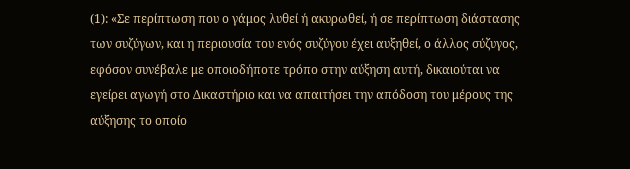(1): «Σε περίπτωση που ο γάμος λυθεί ή ακυρωθεί, ή σε περίπτωση διάστασης των συζύγων, και η περιουσία του ενός συζύγου έχει αυξηθεί, ο άλλος σύζυγος, εφόσον συνέβαλε με οποιοδήποτε τρόπο στην αύξηση αυτή, δικαιούται να εγείρει αγωγή στο Δικαστήριο και να απαιτήσει την απόδοση του μέρους της αύξησης το οποίο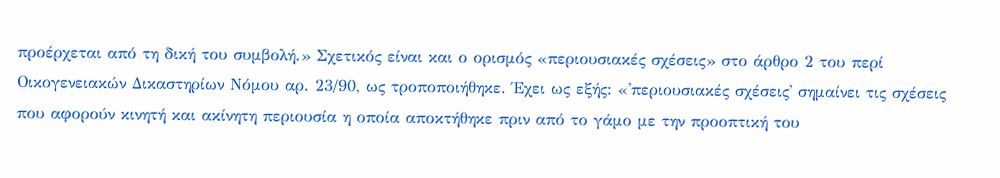προέρχεται από τη δική του συμβολή.» Σχετικός είναι και ο ορισμός «περιουσιακές σχέσεις» στο άρθρο 2 του περί Οικογενειακών Δικαστηρίων Νόμου αρ. 23/90, ως τροποποιήθηκε. Έχει ως εξής: «'περιουσιακές σχέσεις' σημαίνει τις σχέσεις που αφορούν κινητή και ακίνητη περιουσία η οποία αποκτήθηκε πριν από το γάμο με την προοπτική του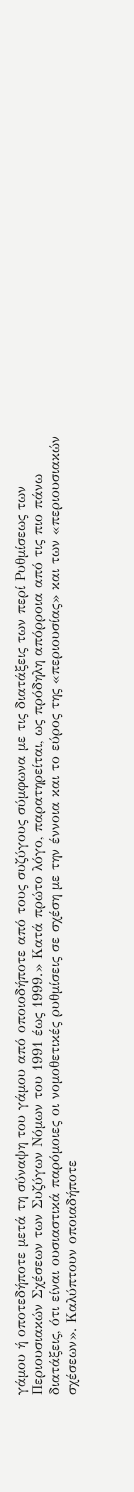γάμου ή οποτεδήποτε μετά τη σύναψη του γάμου από οποιοδήποτε από τους συζύγους σύμφωνα με τις διατάξεις των περί Ρυθμίσεως των Περιουσιακών Σχέσεων των Συζύγων Νόμων του 1991 έως 1999.» Κατά πρώτο λόγο, παρατηρείται, ως πρόδηλη απόρροια από τις πιο πάνω διατάξεις, ότι είναι ουσιαστικά παρόμοιες οι νομοθετικές ρυθμίσεις σε σχέση με την έννοια και το εύρος της «περιουσίας» και των «περιουσιακών σχέσεων». Καλύπτουν οποιαδήποτε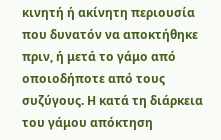κινητή ή ακίνητη περιουσία που δυνατόν να αποκτήθηκε πριν, ή μετά το γάμο από οποιοδήποτε από τους συζύγους. Η κατά τη διάρκεια του γάμου απόκτηση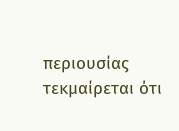περιουσίας τεκμαίρεται ότι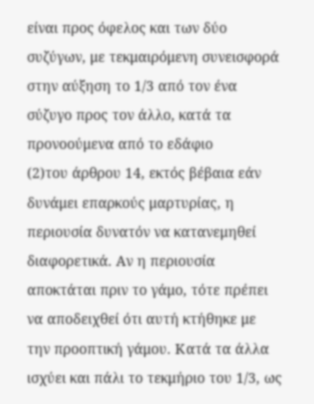είναι προς όφελος και των δύο συζύγων, με τεκμαιρόμενη συνεισφορά στην αύξηση το 1/3 από τον ένα σύζυγο προς τον άλλο, κατά τα προνοούμενα από το εδάφιο
(2)του άρθρου 14, εκτός βέβαια εάν δυνάμει επαρκούς μαρτυρίας, η περιουσία δυνατόν να κατανεμηθεί διαφορετικά. Αν η περιουσία αποκτάται πριν το γάμο, τότε πρέπει να αποδειχθεί ότι αυτή κτήθηκε με την προοπτική γάμου. Κατά τα άλλα ισχύει και πάλι το τεκμήριο του 1/3, ως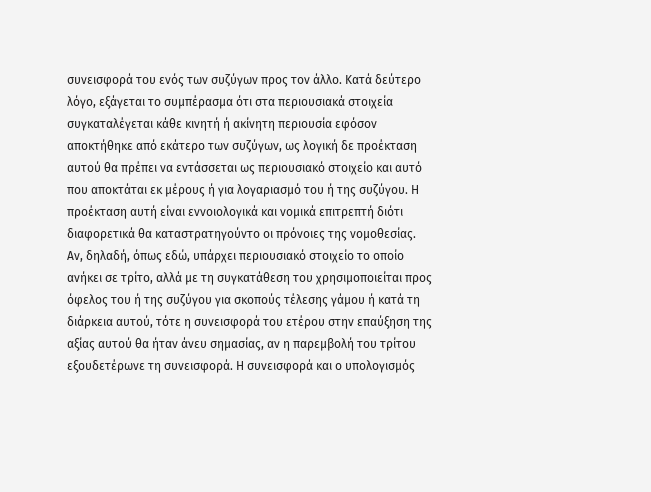συνεισφορά του ενός των συζύγων προς τον άλλο. Κατά δεύτερο λόγο, εξάγεται το συμπέρασμα ότι στα περιουσιακά στοιχεία συγκαταλέγεται κάθε κινητή ή ακίνητη περιουσία εφόσον αποκτήθηκε από εκάτερο των συζύγων, ως λογική δε προέκταση αυτού θα πρέπει να εντάσσεται ως περιουσιακό στοιχείο και αυτό που αποκτάται εκ μέρους ή για λογαριασμό του ή της συζύγου. Η προέκταση αυτή είναι εννοιολογικά και νομικά επιτρεπτή διότι διαφορετικά θα καταστρατηγούντο οι πρόνοιες της νομοθεσίας. Αν, δηλαδή, όπως εδώ, υπάρχει περιουσιακό στοιχείο το οποίο ανήκει σε τρίτο, αλλά με τη συγκατάθεση του χρησιμοποιείται προς όφελος του ή της συζύγου για σκοπούς τέλεσης γάμου ή κατά τη διάρκεια αυτού, τότε η συνεισφορά του ετέρου στην επαύξηση της αξίας αυτού θα ήταν άνευ σημασίας, αν η παρεμβολή του τρίτου εξουδετέρωνε τη συνεισφορά. Η συνεισφορά και ο υπολογισμός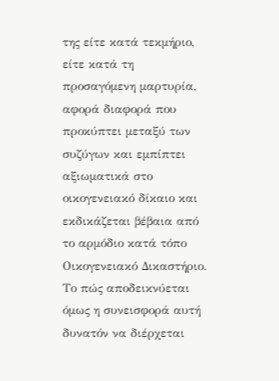της είτε κατά τεκμήριο, είτε κατά τη προσαγόμενη μαρτυρία, αφορά διαφορά που προκύπτει μεταξύ των συζύγων και εμπίπτει αξιωματικά στο οικογενειακό δίκαιο και εκδικάζεται βέβαια από το αρμόδιο κατά τόπο Οικογενειακό Δικαστήριο. Το πώς αποδεικνύεται όμως η συνεισφορά αυτή δυνατόν να διέρχεται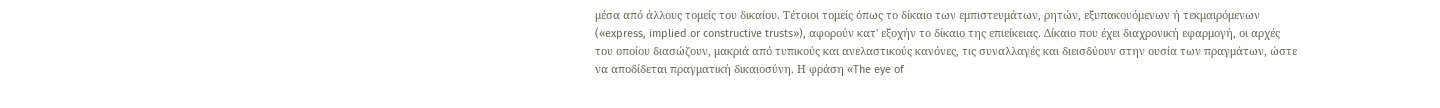μέσα από άλλους τομείς του δικαίου. Τέτοιοι τομείς όπως το δίκαιο των εμπιστευμάτων, ρητών, εξυπακουόμενων ή τεκμαιρόμενων («express, implied or constructive trusts»), αφορούν κατ' εξοχήν το δίκαιο της επιείκειας. Δίκαιο που έχει διαχρονική εφαρμογή, οι αρχές του οποίου διασώζουν, μακριά από τυπικούς και ανελαστικούς κανόνες, τις συναλλαγές και διεισδύουν στην ουσία των πραγμάτων, ώστε να αποδίδεται πραγματική δικαιοσύνη. Η φράση «The eye of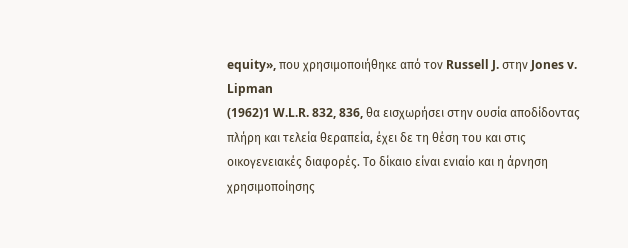equity», που χρησιμοποιήθηκε από τον Russell J. στην Jones v. Lipman
(1962)1 W.L.R. 832, 836, θα εισχωρήσει στην ουσία αποδίδοντας πλήρη και τελεία θεραπεία, έχει δε τη θέση του και στις οικογενειακές διαφορές. Το δίκαιο είναι ενιαίο και η άρνηση χρησιμοποίησης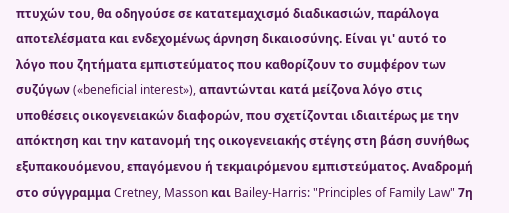πτυχών του, θα οδηγούσε σε κατατεμαχισμό διαδικασιών, παράλογα αποτελέσματα και ενδεχομένως άρνηση δικαιοσύνης. Είναι γι' αυτό το λόγο που ζητήματα εμπιστεύματος που καθορίζουν το συμφέρον των συζύγων («beneficial interest»), απαντώνται κατά μείζονα λόγο στις υποθέσεις οικογενειακών διαφορών, που σχετίζονται ιδιαιτέρως με την απόκτηση και την κατανομή της οικογενειακής στέγης στη βάση συνήθως εξυπακουόμενου, επαγόμενου ή τεκμαιρόμενου εμπιστεύματος. Αναδρομή στο σύγγραμμα Cretney, Masson και Bailey-Harris: "Principles of Family Law" 7η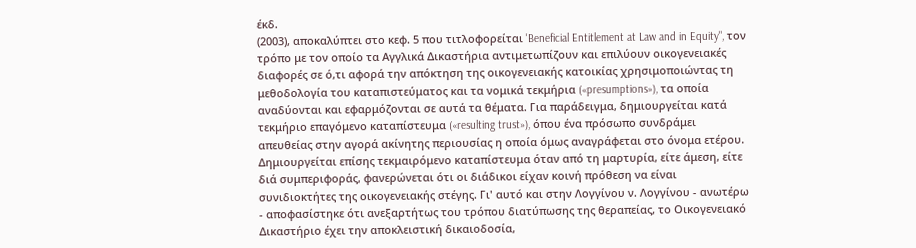έκδ.
(2003), αποκαλύπτει στο κεφ. 5 που τιτλοφορείται 'Beneficial Entitlement at Law and in Equity", τον τρόπο με τον οποίο τα Αγγλικά Δικαστήρια αντιμετωπίζουν και επιλύουν οικογενειακές διαφορές σε ό,τι αφορά την απόκτηση της οικογενειακής κατοικίας χρησιμοποιώντας τη μεθοδολογία του καταπιστεύματος και τα νομικά τεκμήρια («presumptions»), τα οποία αναδύονται και εφαρμόζονται σε αυτά τα θέματα. Για παράδειγμα, δημιουργείται κατά τεκμήριο επαγόμενο καταπίστευμα («resulting trust»), όπου ένα πρόσωπο συνδράμει απευθείας στην αγορά ακίνητης περιουσίας η οποία όμως αναγράφεται στο όνομα ετέρου. Δημιουργείται επίσης τεκμαιρόμενο καταπίστευμα όταν από τη μαρτυρία, είτε άμεση, είτε διά συμπεριφοράς, φανερώνεται ότι οι διάδικοι είχαν κοινή πρόθεση να είναι συνιδιοκτήτες της οικογενειακής στέγης. Γι' αυτό και στην Λογγίνου ν. Λογγίνου - ανωτέρω - αποφασίστηκε ότι ανεξαρτήτως του τρόπου διατύπωσης της θεραπείας, το Οικογενειακό Δικαστήριο έχει την αποκλειστική δικαιοδοσία,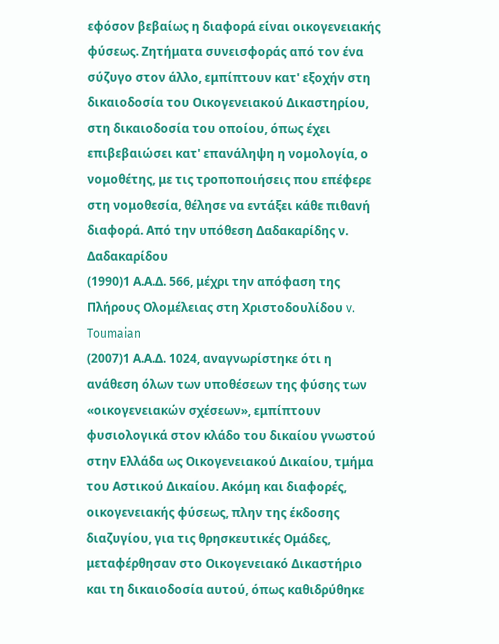εφόσον βεβαίως η διαφορά είναι οικογενειακής φύσεως. Ζητήματα συνεισφοράς από τον ένα σύζυγο στον άλλο, εμπίπτουν κατ' εξοχήν στη δικαιοδοσία του Οικογενειακού Δικαστηρίου, στη δικαιοδοσία του οποίου, όπως έχει επιβεβαιώσει κατ' επανάληψη η νομολογία, ο νομοθέτης, με τις τροποποιήσεις που επέφερε στη νομοθεσία, θέλησε να εντάξει κάθε πιθανή διαφορά. Από την υπόθεση Δαδακαρίδης ν. Δαδακαρίδου
(1990)1 Α.Α.Δ. 566, μέχρι την απόφαση της Πλήρους Ολομέλειας στη Χριστοδουλίδου v. Toumaian
(2007)1 Α.Α.Δ. 1024, αναγνωρίστηκε ότι η ανάθεση όλων των υποθέσεων της φύσης των «οικογενειακών σχέσεων», εμπίπτουν φυσιολογικά στον κλάδο του δικαίου γνωστού στην Ελλάδα ως Οικογενειακού Δικαίου, τμήμα του Αστικού Δικαίου. Ακόμη και διαφορές, οικογενειακής φύσεως, πλην της έκδοσης διαζυγίου, για τις θρησκευτικές Ομάδες, μεταφέρθησαν στο Οικογενειακό Δικαστήριο και τη δικαιοδοσία αυτού, όπως καθιδρύθηκε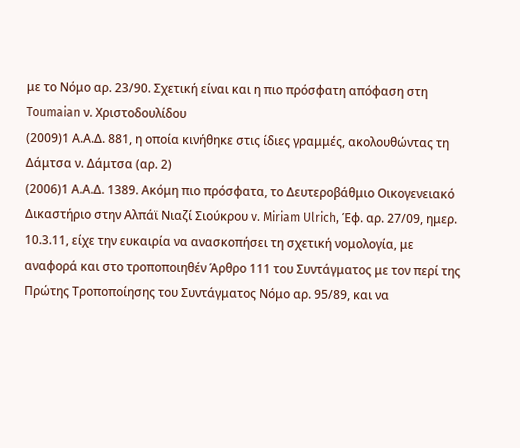με το Νόμο αρ. 23/90. Σχετική είναι και η πιο πρόσφατη απόφαση στη Toumaian ν. Χριστοδουλίδου
(2009)1 Α.Α.Δ. 881, η οποία κινήθηκε στις ίδιες γραμμές, ακολουθώντας τη Δάμτσα ν. Δάμτσα (αρ. 2)
(2006)1 Α.Α.Δ. 1389. Ακόμη πιο πρόσφατα, το Δευτεροβάθμιο Οικογενειακό Δικαστήριο στην Αλπάϊ Νιαζί Σιούκρου v. Miriam Ulrich, Έφ. αρ. 27/09, ημερ. 10.3.11, είχε την ευκαιρία να ανασκοπήσει τη σχετική νομολογία, με αναφορά και στο τροποποιηθέν Άρθρο 111 του Συντάγματος με τον περί της Πρώτης Τροποποίησης του Συντάγματος Νόμο αρ. 95/89, και να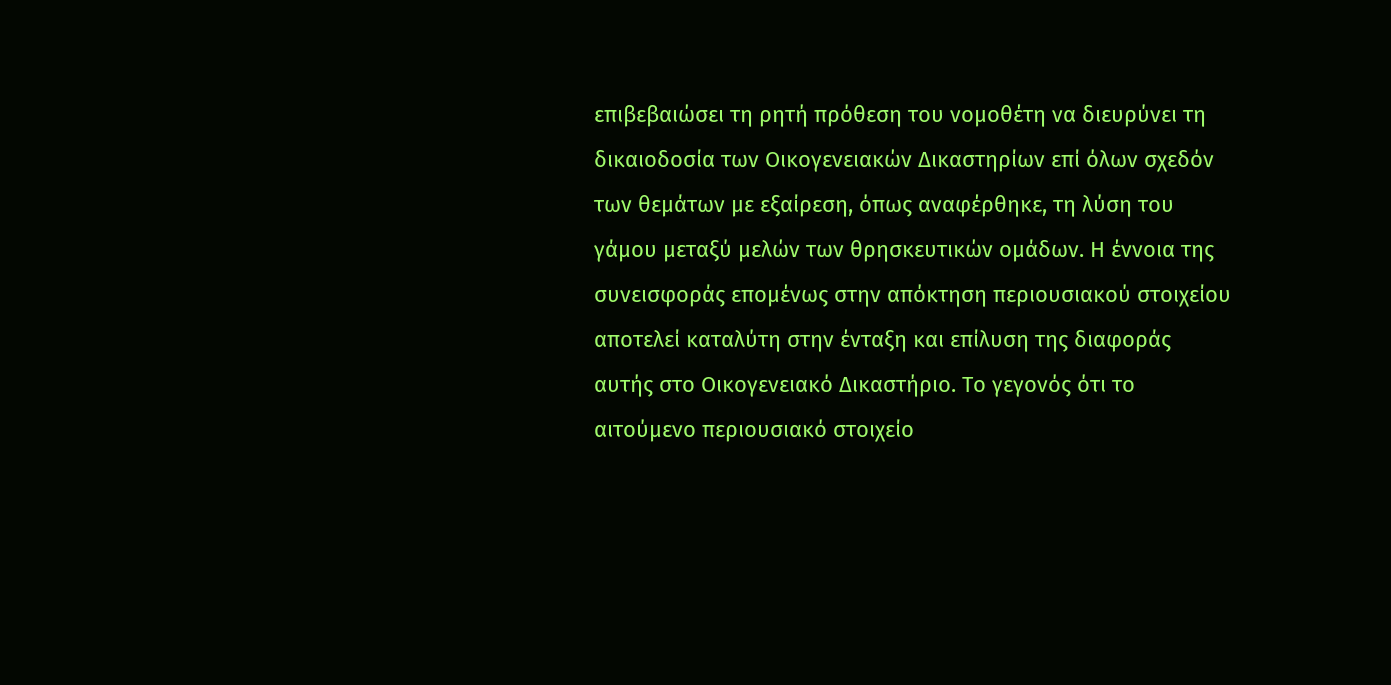επιβεβαιώσει τη ρητή πρόθεση του νομοθέτη να διευρύνει τη δικαιοδοσία των Οικογενειακών Δικαστηρίων επί όλων σχεδόν των θεμάτων με εξαίρεση, όπως αναφέρθηκε, τη λύση του γάμου μεταξύ μελών των θρησκευτικών ομάδων. Η έννοια της συνεισφοράς επομένως στην απόκτηση περιουσιακού στοιχείου αποτελεί καταλύτη στην ένταξη και επίλυση της διαφοράς αυτής στο Οικογενειακό Δικαστήριο. Το γεγονός ότι το αιτούμενο περιουσιακό στοιχείο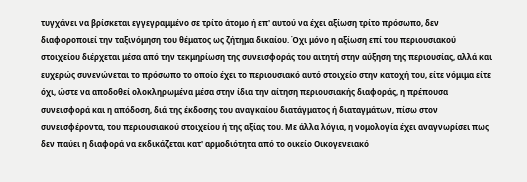τυγχάνει να βρίσκεται εγγεγραμμένο σε τρίτο άτομο ή επ' αυτού να έχει αξίωση τρίτο πρόσωπο, δεν διαφοροποιεί την ταξινόμηση του θέματος ως ζήτημα δικαίου. Όχι μόνο η αξίωση επί του περιουσιακού στοιχείου διέρχεται μέσα από την τεκμηρίωση της συνεισφοράς του αιτητή στην αύξηση της περιουσίας, αλλά και ευχερώς συνενώνεται το πρόσωπο το οποίο έχει το περιουσιακό αυτό στοιχείο στην κατοχή του, είτε νόμιμα είτε όχι, ώστε να αποδοθεί ολοκληρωμένα μέσα στην ίδια την αίτηση περιουσιακής διαφοράς, η πρέπουσα συνεισφορά και η απόδοση, διά της έκδοσης του αναγκαίου διατάγματος ή διαταγμάτων, πίσω στον συνεισφέροντα, του περιουσιακού στοιχείου ή της αξίας του. Με άλλα λόγια, η νομολογία έχει αναγνωρίσει πως δεν παύει η διαφορά να εκδικάζεται κατ' αρμοδιότητα από το οικείο Οικογενειακό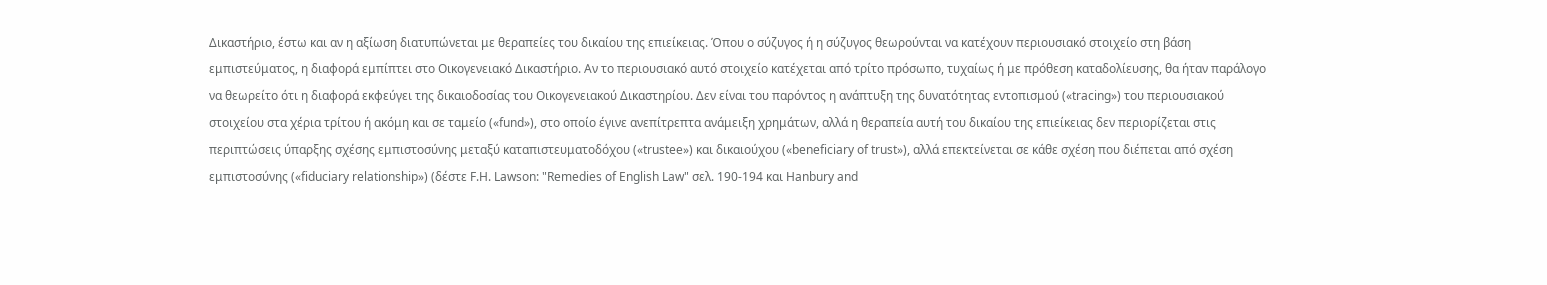Δικαστήριο, έστω και αν η αξίωση διατυπώνεται με θεραπείες του δικαίου της επιείκειας. Όπου ο σύζυγος ή η σύζυγος θεωρούνται να κατέχουν περιουσιακό στοιχείο στη βάση εμπιστεύματος, η διαφορά εμπίπτει στο Οικογενειακό Δικαστήριο. Αν το περιουσιακό αυτό στοιχείο κατέχεται από τρίτο πρόσωπο, τυχαίως ή με πρόθεση καταδολίευσης, θα ήταν παράλογο να θεωρείτο ότι η διαφορά εκφεύγει της δικαιοδοσίας του Οικογενειακού Δικαστηρίου. Δεν είναι του παρόντος η ανάπτυξη της δυνατότητας εντοπισμού («tracing») του περιουσιακού στοιχείου στα χέρια τρίτου ή ακόμη και σε ταμείο («fund»), στο οποίο έγινε ανεπίτρεπτα ανάμειξη χρημάτων, αλλά η θεραπεία αυτή του δικαίου της επιείκειας δεν περιορίζεται στις περιπτώσεις ύπαρξης σχέσης εμπιστοσύνης μεταξύ καταπιστευματοδόχου («trustee») και δικαιούχου («beneficiary of trust»), αλλά επεκτείνεται σε κάθε σχέση που διέπεται από σχέση εμπιστοσύνης («fiduciary relationship») (δέστε F.H. Lawson: "Remedies of English Law" σελ. 190-194 και Hanbury and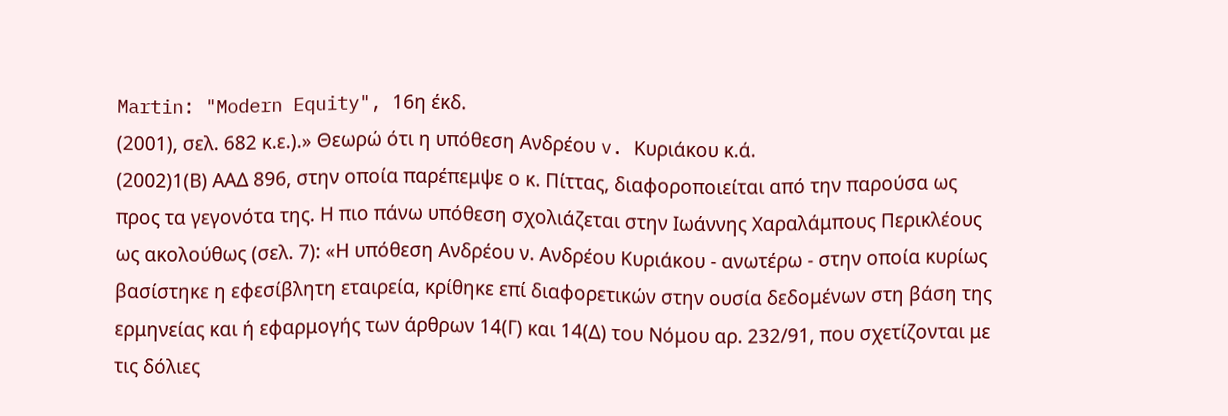Martin: "Modern Equity", 16η έκδ.
(2001), σελ. 682 κ.ε.).» Θεωρώ ότι η υπόθεση Ανδρέου v. Κυριάκου κ.ά.
(2002)1(Β) ΑΑΔ 896, στην οποία παρέπεμψε ο κ. Πίττας, διαφοροποιείται από την παρούσα ως προς τα γεγονότα της. Η πιο πάνω υπόθεση σχολιάζεται στην Ιωάννης Χαραλάμπους Περικλέους ως ακολούθως (σελ. 7): «Η υπόθεση Ανδρέου ν. Ανδρέου Κυριάκου - ανωτέρω - στην οποία κυρίως βασίστηκε η εφεσίβλητη εταιρεία, κρίθηκε επί διαφορετικών στην ουσία δεδομένων στη βάση της ερμηνείας και ή εφαρμογής των άρθρων 14(Γ) και 14(Δ) του Νόμου αρ. 232/91, που σχετίζονται με τις δόλιες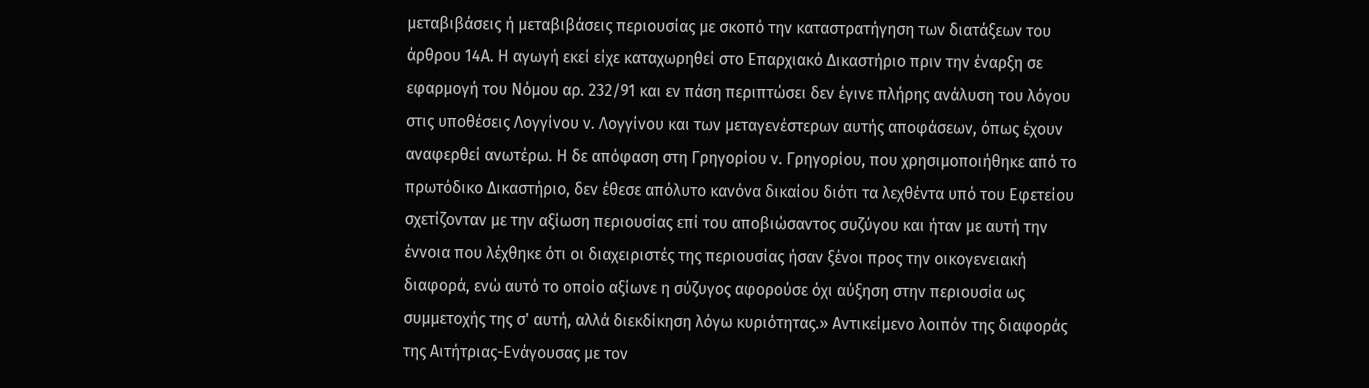μεταβιβάσεις ή μεταβιβάσεις περιουσίας με σκοπό την καταστρατήγηση των διατάξεων του άρθρου 14Α. Η αγωγή εκεί είχε καταχωρηθεί στο Επαρχιακό Δικαστήριο πριν την έναρξη σε εφαρμογή του Νόμου αρ. 232/91 και εν πάση περιπτώσει δεν έγινε πλήρης ανάλυση του λόγου στις υποθέσεις Λογγίνου ν. Λογγίνου και των μεταγενέστερων αυτής αποφάσεων, όπως έχουν αναφερθεί ανωτέρω. Η δε απόφαση στη Γρηγορίου ν. Γρηγορίου, που χρησιμοποιήθηκε από το πρωτόδικο Δικαστήριο, δεν έθεσε απόλυτο κανόνα δικαίου διότι τα λεχθέντα υπό του Εφετείου σχετίζονταν με την αξίωση περιουσίας επί του αποβιώσαντος συζύγου και ήταν με αυτή την έννοια που λέχθηκε ότι οι διαχειριστές της περιουσίας ήσαν ξένοι προς την οικογενειακή διαφορά, ενώ αυτό το οποίο αξίωνε η σύζυγος αφορούσε όχι αύξηση στην περιουσία ως συμμετοχής της σ' αυτή, αλλά διεκδίκηση λόγω κυριότητας.» Αντικείμενο λοιπόν της διαφοράς της Αιτήτριας-Ενάγουσας με τον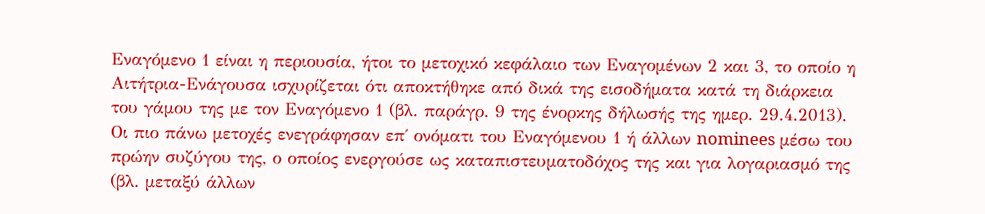Εναγόμενο 1 είναι η περιουσία, ήτοι το μετοχικό κεφάλαιο των Εναγομένων 2 και 3, το οποίο η Αιτήτρια-Ενάγουσα ισχυρίζεται ότι αποκτήθηκε από δικά της εισοδήματα κατά τη διάρκεια του γάμου της με τον Εναγόμενο 1 (βλ. παράγρ. 9 της ένορκης δήλωσής της ημερ. 29.4.2013). Οι πιο πάνω μετοχές ενεγράφησαν επ΄ ονόματι του Εναγόμενου 1 ή άλλων nominees μέσω του πρώην συζύγου της, ο οποίος ενεργούσε ως καταπιστευματοδόχος της και για λογαριασμό της (βλ. μεταξύ άλλων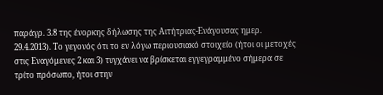παράγρ. 3.8 της ένορκης δήλωσης της Αιτήτριας-Ενάγουσας ημερ. 29.4.2013). Το γεγονός ότι το εν λόγω περιουσιακό στοιχείο (ήτοι οι μετοχές στις Εναγόμενες 2 και 3) τυγχάνει να βρίσκεται εγγεγραμμένο σήμερα σε τρίτο πρόσωπο, ήτοι στην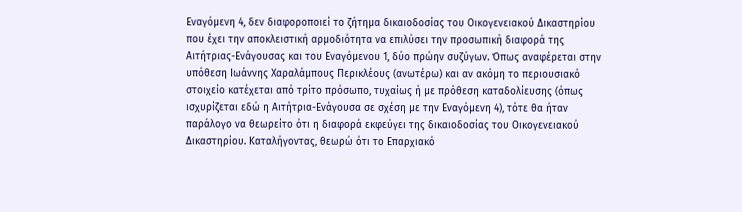Εναγόμενη 4, δεν διαφοροποιεί το ζήτημα δικαιοδοσίας του Οικογενειακού Δικαστηρίου που έχει την αποκλειστική αρμοδιότητα να επιλύσει την προσωπική διαφορά της Αιτήτριας-Ενάγουσας και του Εναγόμενου 1, δύο πρώην συζύγων. Όπως αναφέρεται στην υπόθεση Ιωάννης Χαραλάμπους Περικλέους (ανωτέρω) και αν ακόμη το περιουσιακό στοιχείο κατέχεται από τρίτο πρόσωπο, τυχαίως ή με πρόθεση καταδολίευσης (όπως ισχυρίζεται εδώ η Αιτήτρια-Ενάγουσα σε σχέση με την Εναγόμενη 4), τότε θα ήταν παράλογο να θεωρείτο ότι η διαφορά εκφεύγει της δικαιοδοσίας του Οικογενειακού Δικαστηρίου. Καταλήγοντας, θεωρώ ότι το Επαρχιακό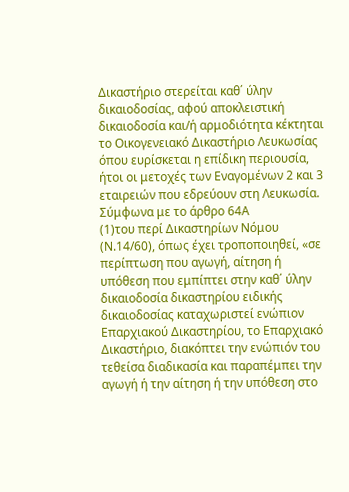Δικαστήριο στερείται καθ΄ ύλην δικαιοδοσίας, αφού αποκλειστική δικαιοδοσία και/ή αρμοδιότητα κέκτηται το Οικογενειακό Δικαστήριο Λευκωσίας όπου ευρίσκεται η επίδικη περιουσία, ήτοι οι μετοχές των Εναγομένων 2 και 3 εταιρειών που εδρεύουν στη Λευκωσία. Σύμφωνα με το άρθρο 64Α
(1)του περί Δικαστηρίων Νόμου (Ν.14/60), όπως έχει τροποποιηθεί, «σε περίπτωση που αγωγή, αίτηση ή υπόθεση που εμπίπτει στην καθ΄ ύλην δικαιοδοσία δικαστηρίου ειδικής δικαιοδοσίας καταχωριστεί ενώπιον Επαρχιακού Δικαστηρίου, το Επαρχιακό Δικαστήριο, διακόπτει την ενώπιόν του τεθείσα διαδικασία και παραπέμπει την αγωγή ή την αίτηση ή την υπόθεση στο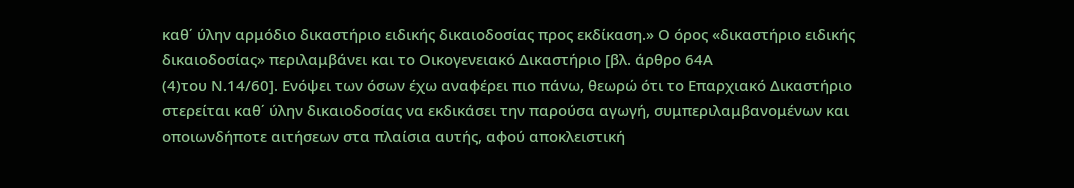καθ΄ ύλην αρμόδιο δικαστήριο ειδικής δικαιοδοσίας προς εκδίκαση.» Ο όρος «δικαστήριο ειδικής δικαιοδοσίας» περιλαμβάνει και το Οικογενειακό Δικαστήριο [βλ. άρθρο 64Α
(4)του Ν.14/60]. Ενόψει των όσων έχω αναφέρει πιο πάνω, θεωρώ ότι το Επαρχιακό Δικαστήριο στερείται καθ΄ ύλην δικαιοδοσίας να εκδικάσει την παρούσα αγωγή, συμπεριλαμβανομένων και οποιωνδήποτε αιτήσεων στα πλαίσια αυτής, αφού αποκλειστική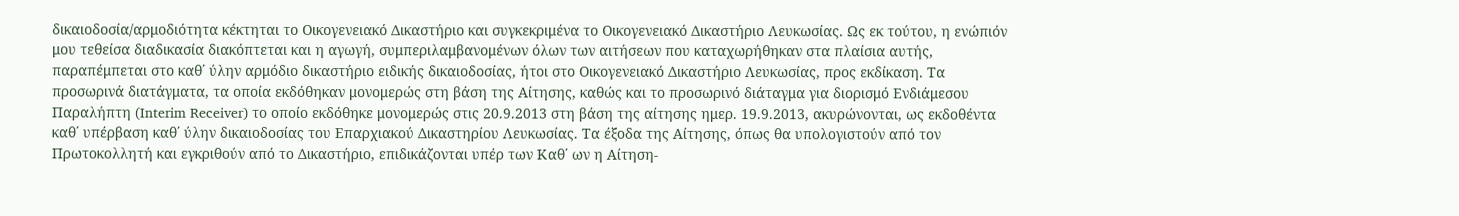δικαιοδοσία/αρμοδιότητα κέκτηται το Οικογενειακό Δικαστήριο και συγκεκριμένα το Οικογενειακό Δικαστήριο Λευκωσίας. Ως εκ τούτου, η ενώπιόν μου τεθείσα διαδικασία διακόπτεται και η αγωγή, συμπεριλαμβανομένων όλων των αιτήσεων που καταχωρήθηκαν στα πλαίσια αυτής, παραπέμπεται στο καθ΄ ύλην αρμόδιο δικαστήριο ειδικής δικαιοδοσίας, ήτοι στο Οικογενειακό Δικαστήριο Λευκωσίας, προς εκδίκαση. Τα προσωρινά διατάγματα, τα οποία εκδόθηκαν μονομερώς στη βάση της Αίτησης, καθώς και το προσωρινό διάταγμα για διορισμό Ενδιάμεσου Παραλήπτη (Interim Receiver) το οποίο εκδόθηκε μονομερώς στις 20.9.2013 στη βάση της αίτησης ημερ. 19.9.2013, ακυρώνονται, ως εκδοθέντα καθ΄ υπέρβαση καθ΄ ύλην δικαιοδοσίας του Επαρχιακού Δικαστηρίου Λευκωσίας. Τα έξοδα της Αίτησης, όπως θα υπολογιστούν από τον Πρωτοκολλητή και εγκριθούν από το Δικαστήριο, επιδικάζονται υπέρ των Καθ΄ ων η Αίτηση-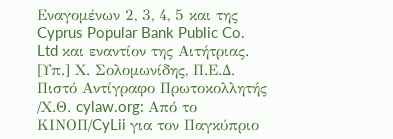Εναγομένων 2, 3, 4, 5 και της Cyprus Popular Bank Public Co. Ltd και εναντίον της Αιτήτριας. [Υπ.] Χ. Σολομωνίδης, Π.Ε.Δ. Πιστό Αντίγραφο Πρωτοκολλητής /Χ.Θ. cylaw.org: Από το ΚΙΝOΠ/CyLii για τον Παγκύπριο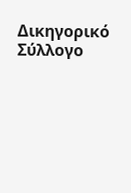Δικηγορικό Σύλλογο